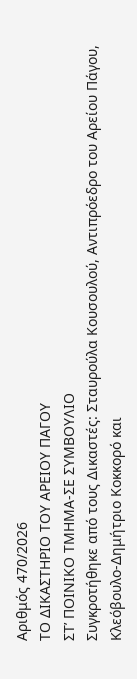Αριθμός 470/2026
ΤΟ ΔΙΚΑΣΤΗΡΙΟ ΤΟΥ ΑΡΕΙΟΥ ΠΑΓΟΥ
ΣΤ’ ΠΟΙΝΙΚΟ ΤΜΗΜΑ-ΣΕ ΣΥΜΒΟΥΛΙΟ
Συγκροτήθηκε από τους Δικαστές: Σταυρούλα Κουσουλού, Αντιπρόεδρο του Αρείου Πάγου, Κλεόβουλο-Δημήτριο Κοκκορό και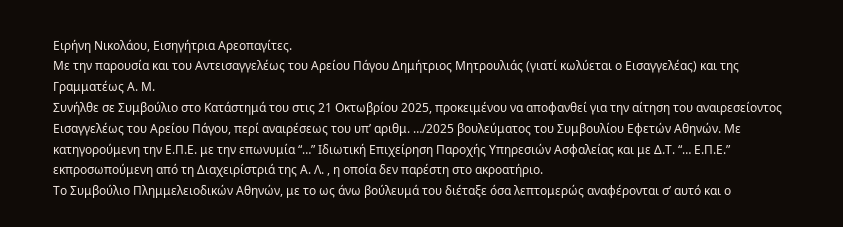Ειρήνη Νικολάου, Εισηγήτρια Αρεοπαγίτες.
Με την παρουσία και του Αντεισαγγελέως του Αρείου Πάγου Δημήτριος Μητρουλιάς (γιατί κωλύεται ο Εισαγγελέας) και της Γραμματέως Α. Μ.
Συνήλθε σε Συμβούλιο στο Κατάστημά του στις 21 Οκτωβρίου 2025, προκειμένου να αποφανθεί για την αίτηση του αναιρεσείοντος Εισαγγελέως του Αρείου Πάγου, περί αναιρέσεως του υπ’ αριθμ. …/2025 βουλεύματος του Συμβουλίου Εφετών Αθηνών. Με κατηγορούμενη την Ε.Π.Ε. με την επωνυμία “…” Ιδιωτική Επιχείρηση Παροχής Υπηρεσιών Ασφαλείας και με Δ.Τ. “… Ε.Π.Ε.” εκπροσωπούμενη από τη Διαχειρίστριά της Α. Λ. , η οποία δεν παρέστη στο ακροατήριο.
Το Συμβούλιο Πλημμελειοδικών Αθηνών, με το ως άνω βούλευμά του διέταξε όσα λεπτομερώς αναφέρονται σ’ αυτό και ο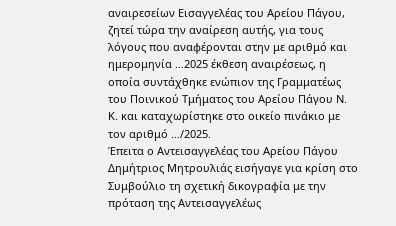αναιρεσείων Εισαγγελέας του Αρείου Πάγου, ζητεί τώρα την αναίρεση αυτής, για τους λόγους που αναφέρονται στην με αριθμό και ημερομηνία …2025 έκθεση αναιρέσεως, η οποία συντάχθηκε ενώπιον της Γραμματέως του Ποινικού Τμήματος του Αρείου Πάγου Ν. Κ. και καταχωρίστηκε στο οικείο πινάκιο με τον αριθμό …/2025.
Έπειτα ο Αντεισαγγελέας του Αρείου Πάγου Δημήτριος Μητρουλιάς εισήγαγε για κρίση στο Συμβούλιο τη σχετική δικογραφία με την πρόταση της Αντεισαγγελέως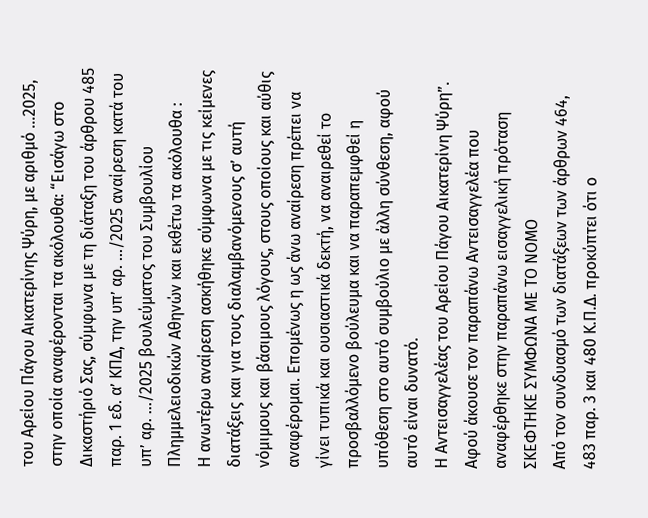του Αρείου Πάγου Αικατερίνης Ψύρη, με αριθμό …2025, στην οποία αναφέρονται τα ακόλουθα: “Εισάγω στο Δικαστήριό Σας, σύμφωνα με τη διάταξη του άρθρου 485 παρ. 1 εδ. α’ ΚΠΔ, την υπ’ αρ. …/2025 αναίρεση κατά του υπ’ αρ. …/2025 βουλεύματος του Συμβουλίου Πλημμελειοδικών Αθηνών και εκθέτω τα ακόλουθα :
Η ανωτέρω αναίρεση ασκήθηκε σύμφωνα με τις κείμενες διατάξεις και για τους διαλαμβανόμενους σ’ αυτή νόμιμους και βάσιμους λόγους, στους οποίους και αύθις αναφέρομαι. Επομένως η ως άνω αναίρεση πρέπει να γίνει τυπικά και ουσιαστικά δεκτή, να αναιρεθεί το προσβαλλόμενο βούλευμα και να παραπεμφθεί η υπόθεση στο αυτό συμβούλιο με άλλη σύνθεση, αφού αυτό είναι δυνατό.
Η Αντεισαγγελέας του Αρείου Πάγου Αικατερίνη Ψύρη”.
Αφού άκουσε τον παραπάνω Αντεισαγγελέα που αναφέρθηκε στην παραπάνω εισαγγελική πρόταση
ΣΚΕΦΤΗΚΕ ΣΥΜΦΩΝΑ ΜΕ ΤΟ ΝΟΜΟ
Από τον συνδυασμό των διατάξεων των άρθρων 464, 483 παρ. 3 και 480 Κ.Π.Δ. προκύπτει ότι ο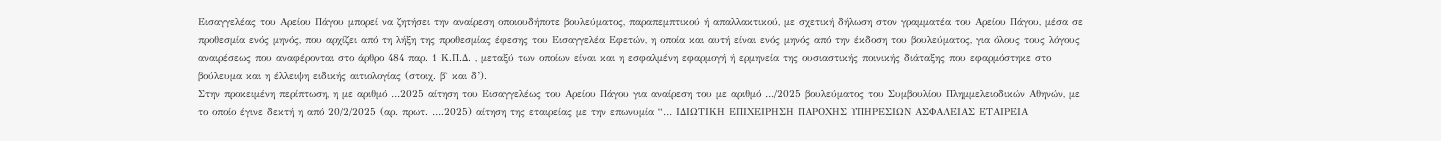Εισαγγελέας του Αρείου Πάγου μπορεί να ζητήσει την αναίρεση οποιουδήποτε βουλεύματος, παραπεμπτικού ή απαλλακτικού, με σχετική δήλωση στον γραμματέα του Αρείου Πάγου, μέσα σε προθεσμία ενός μηνός, που αρχίζει από τη λήξη της προθεσμίας έφεσης του Εισαγγελέα Εφετών, η οποία και αυτή είναι ενός μηνός από την έκδοση του βουλεύματος, για όλους τους λόγους αναιρέσεως που αναφέρονται στο άρθρο 484 παρ. 1 Κ.Π.Δ. , μεταξύ των οποίων είναι και η εσφαλμένη εφαρμογή ή ερμηνεία της ουσιαστικής ποινικής διάταξης που εφαρμόστηκε στο βούλευμα και η έλλειψη ειδικής αιτιολογίας (στοιχ. β` και δ’).
Στην προκειμένη περίπτωση, η με αριθμό …2025 αίτηση του Εισαγγελέως του Αρείου Πάγου για αναίρεση του με αριθμό …/2025 βουλεύματος του Συμβουλίου Πλημμελειοδικών Αθηνών, με το οποίο έγινε δεκτή η από 20/2/2025 (αρ. πρωτ. ….2025) αίτηση της εταιρείας με την επωνυμία “… ΙΔΙΩΤΙΚΗ ΕΠΙΧΕΙΡΗΣΗ ΠΑΡΟΧΗΣ ΥΠΗΡΕΣΙΩΝ ΑΣΦΑΛΕΙΑΣ ΕΤΑΙΡΕΙΑ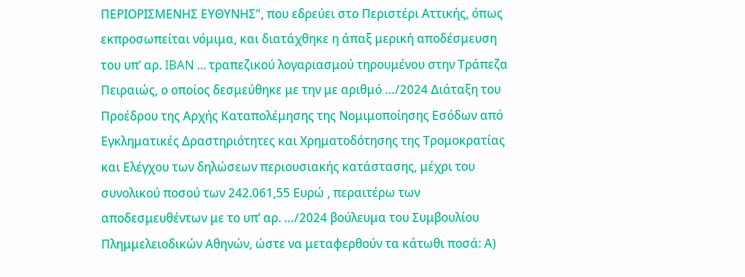ΠΕΡΙΟΡΙΣΜΕΝΗΣ ΕΥΘΥΝΗΣ”, που εδρεύει στο Περιστέρι Αττικής, όπως εκπροσωπείται νόμιμα, και διατάχθηκε η άπαξ μερική αποδέσμευση του υπ’ αρ. IBAN … τραπεζικού λογαριασμού τηρουμένου στην Τράπεζα Πειραιώς, ο οποίος δεσμεύθηκε με την με αριθμό …/2024 Διάταξη του Προέδρου της Αρχής Καταπολέμησης της Νομιμοποίησης Εσόδων από Εγκληματικές Δραστηριότητες και Χρηματοδότησης της Τρομοκρατίας και Ελέγχου των δηλώσεων περιουσιακής κατάστασης, μέχρι του συνολικού ποσού των 242.061,55 Ευρώ , περαιτέρω των αποδεσμευθέντων με το υπ’ αρ. …/2024 βούλευμα του Συμβουλίου Πλημμελειοδικών Αθηνών, ώστε να μεταφερθούν τα κάτωθι ποσά: Α)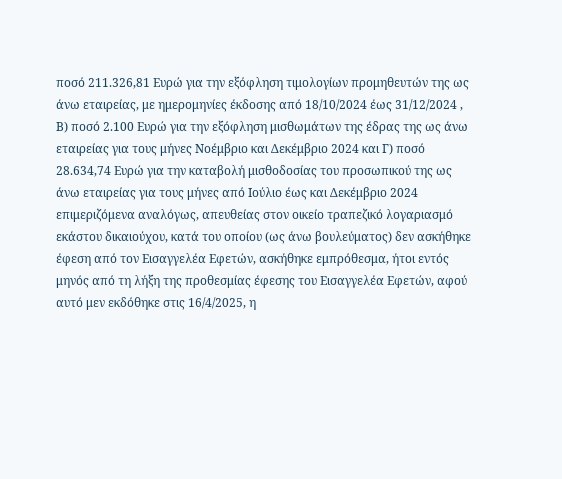ποσό 211.326,81 Ευρώ για την εξόφληση τιμολογίων προμηθευτών της ως άνω εταιρείας, με ημερομηνίες έκδοσης από 18/10/2024 έως 31/12/2024 , Β) ποσό 2.100 Ευρώ για την εξόφληση μισθωμάτων της έδρας της ως άνω εταιρείας για τους μήνες Νοέμβριο και Δεκέμβριο 2024 και Γ) ποσό 28.634,74 Ευρώ για την καταβολή μισθοδοσίας του προσωπικού της ως άνω εταιρείας για τους μήνες από Ιούλιο έως και Δεκέμβριο 2024 επιμεριζόμενα αναλόγως, απευθείας στον οικείο τραπεζικό λογαριασμό εκάστου δικαιούχου, κατά του οποίου (ως άνω βουλεύματος) δεν ασκήθηκε έφεση από τον Εισαγγελέα Εφετών, ασκήθηκε εμπρόθεσμα, ήτοι εντός μηνός από τη λήξη της προθεσμίας έφεσης του Εισαγγελέα Εφετών, αφού αυτό μεν εκδόθηκε στις 16/4/2025, η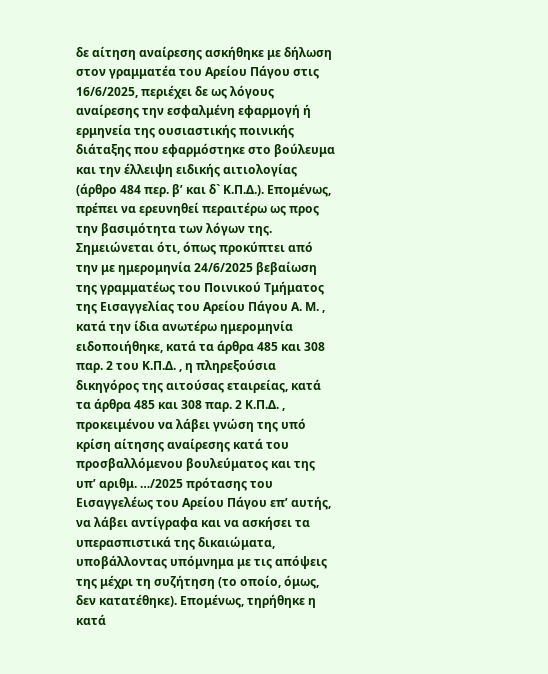δε αίτηση αναίρεσης ασκήθηκε με δήλωση στον γραμματέα του Αρείου Πάγου στις 16/6/2025, περιέχει δε ως λόγους αναίρεσης την εσφαλμένη εφαρμογή ή ερμηνεία της ουσιαστικής ποινικής διάταξης που εφαρμόστηκε στο βούλευμα και την έλλειψη ειδικής αιτιολογίας (άρθρο 484 περ. β’ και δ` Κ.Π.Δ.). Επομένως, πρέπει να ερευνηθεί περαιτέρω ως προς την βασιμότητα των λόγων της. Σημειώνεται ότι, όπως προκύπτει από την με ημερομηνία 24/6/2025 βεβαίωση της γραμματέως του Ποινικού Τμήματος της Εισαγγελίας του Αρείου Πάγου Α. Μ. , κατά την ίδια ανωτέρω ημερομηνία ειδοποιήθηκε, κατά τα άρθρα 485 και 308 παρ. 2 του Κ.Π.Δ. , η πληρεξούσια δικηγόρος της αιτούσας εταιρείας, κατά τα άρθρα 485 και 308 παρ. 2 Κ.Π.Δ. , προκειμένου να λάβει γνώση της υπό κρίση αίτησης αναίρεσης κατά του προσβαλλόμενου βουλεύματος και της υπ’ αριθμ. …/2025 πρότασης του Εισαγγελέως του Αρείου Πάγου επ’ αυτής, να λάβει αντίγραφα και να ασκήσει τα υπερασπιστικά της δικαιώματα, υποβάλλοντας υπόμνημα με τις απόψεις της μέχρι τη συζήτηση (το οποίο, όμως, δεν κατατέθηκε). Επομένως, τηρήθηκε η κατά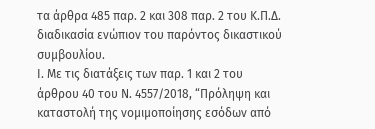τα άρθρα 485 παρ. 2 και 308 παρ. 2 του Κ.Π.Δ. διαδικασία ενώπιον του παρόντος δικαστικού συμβουλίου.
Ι. Με τις διατάξεις των παρ. 1 και 2 του άρθρου 40 του Ν. 4557/2018, “Πρόληψη και καταστολή της νομιμοποίησης εσόδων από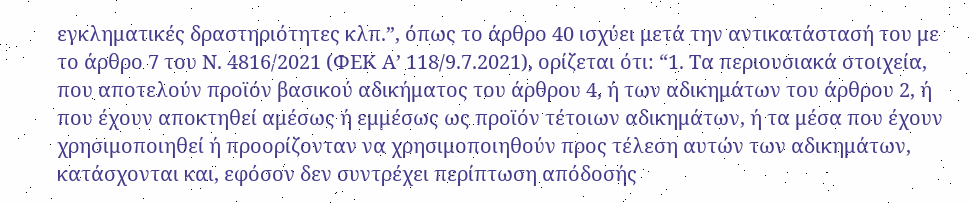εγκληματικές δραστηριότητες κλπ.”, όπως το άρθρο 40 ισχύει μετά την αντικατάστασή του με το άρθρο 7 του Ν. 4816/2021 (ΦΕΚ Α’ 118/9.7.2021), ορίζεται ότι: “1. Τα περιουσιακά στοιχεία, που αποτελούν προϊόν βασικού αδικήματος του άρθρου 4, ή των αδικημάτων του άρθρου 2, ή που έχουν αποκτηθεί αμέσως ή εμμέσως ως προϊόν τέτοιων αδικημάτων, ή τα μέσα που έχουν χρησιμοποιηθεί ή προορίζονταν να χρησιμοποιηθούν προς τέλεση αυτών των αδικημάτων, κατάσχονται και, εφόσον δεν συντρέχει περίπτωση απόδοσής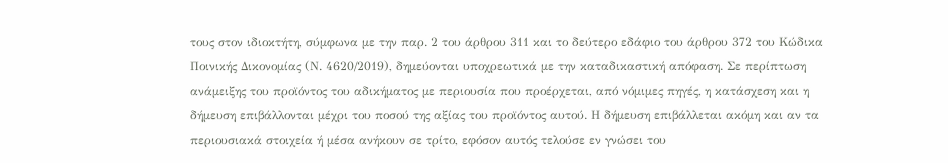τους στον ιδιοκτήτη, σύμφωνα με την παρ. 2 του άρθρου 311 και το δεύτερο εδάφιο του άρθρου 372 του Κώδικα Ποινικής Δικονομίας (Ν. 4620/2019), δημεύονται υποχρεωτικά με την καταδικαστική απόφαση. Σε περίπτωση ανάμειξης του προϊόντος του αδικήματος με περιουσία που προέρχεται, από νόμιμες πηγές, η κατάσχεση και η δήμευση επιβάλλονται μέχρι του ποσού της αξίας του προϊόντος αυτού. Η δήμευση επιβάλλεται ακόμη και αν τα περιουσιακά στοιχεία ή μέσα ανήκουν σε τρίτο, εφόσον αυτός τελούσε εν γνώσει του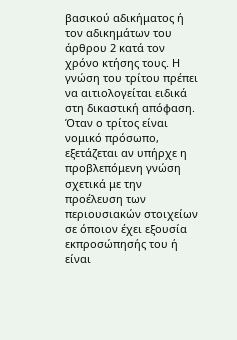βασικού αδικήματος ή τον αδικημάτων του άρθρου 2 κατά τον χρόνο κτήσης τους. Η γνώση του τρίτου πρέπει να αιτιολογείται ειδικά στη δικαστική απόφαση. Όταν ο τρίτος είναι νομικό πρόσωπο, εξετάζεται αν υπήρχε η προβλεπόμενη γνώση σχετικά με την προέλευση των περιουσιακών στοιχείων σε όποιον έχει εξουσία εκπροσώπησής του ή είναι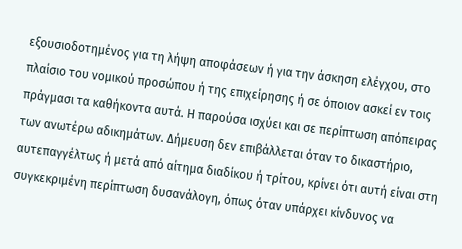εξουσιοδοτημένος για τη λήψη αποφάσεων ή για την άσκηση ελέγχου, στο πλαίσιο του νομικού προσώπου ή της επιχείρησης ή σε όποιον ασκεί εν τοις πράγμασι τα καθήκοντα αυτά. Η παρούσα ισχύει και σε περίπτωση απόπειρας των ανωτέρω αδικημάτων. Δήμευση δεν επιβάλλεται όταν το δικαστήριο, αυτεπαγγέλτως ή μετά από αίτημα διαδίκου ή τρίτου, κρίνει ότι αυτή είναι στη συγκεκριμένη περίπτωση δυσανάλογη, όπως όταν υπάρχει κίνδυνος να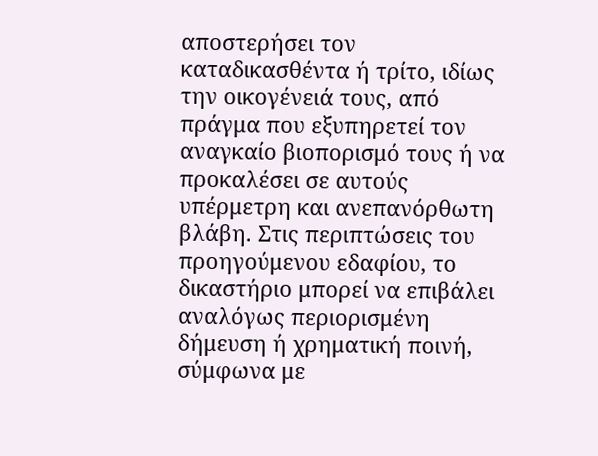αποστερήσει τον καταδικασθέντα ή τρίτο, ιδίως την οικογένειά τους, από πράγμα που εξυπηρετεί τον αναγκαίο βιοπορισμό τους ή να προκαλέσει σε αυτούς υπέρμετρη και ανεπανόρθωτη βλάβη. Στις περιπτώσεις του προηγούμενου εδαφίου, το δικαστήριο μπορεί να επιβάλει αναλόγως περιορισμένη δήμευση ή χρηματική ποινή, σύμφωνα με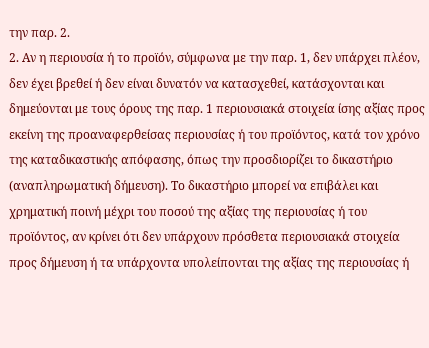την παρ. 2.
2. Αν η περιουσία ή το προϊόν, σύμφωνα με την παρ. 1, δεν υπάρχει πλέον, δεν έχει βρεθεί ή δεν είναι δυνατόν να κατασχεθεί, κατάσχονται και δημεύονται με τους όρους της παρ. 1 περιουσιακά στοιχεία ίσης αξίας προς εκείνη της προαναφερθείσας περιουσίας ή του προϊόντος, κατά τον χρόνο της καταδικαστικής απόφασης, όπως την προσδιορίζει το δικαστήριο (αναπληρωματική δήμευση). Το δικαστήριο μπορεί να επιβάλει και χρηματική ποινή μέχρι του ποσού της αξίας της περιουσίας ή του προϊόντος, αν κρίνει ότι δεν υπάρχουν πρόσθετα περιουσιακά στοιχεία προς δήμευση ή τα υπάρχοντα υπολείπονται της αξίας της περιουσίας ή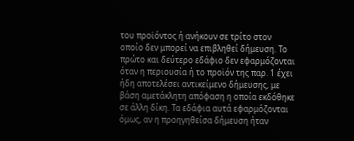του προϊόντος ή ανήκουν σε τρίτο στον οποίο δεν μπορεί να επιβληθεί δήμευση. Το πρώτο και δεύτερο εδάφιο δεν εφαρμόζονται όταν η περιουσία ή το προϊόν της παρ. 1 έχει ήδη αποτελέσει αντικείμενο δήμευσης, με βάση αμετάκλητη απόφαση η οποία εκδόθηκε σε άλλη δίκη. Τα εδάφια αυτά εφαρμόζονται όμως, αν η προηγηθείσα δήμευση ήταν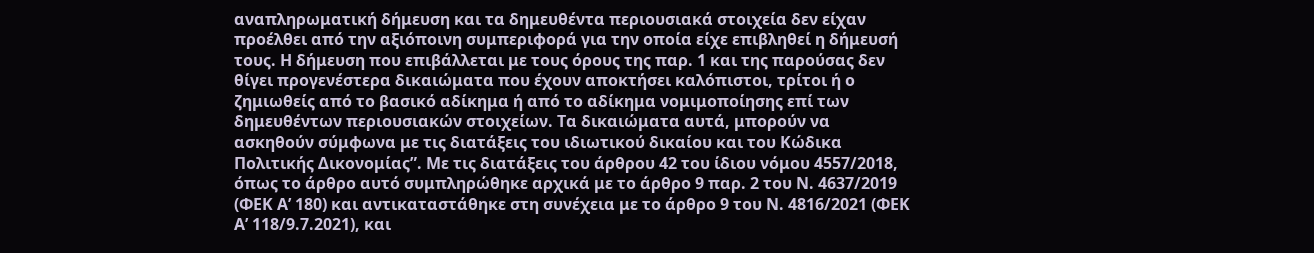αναπληρωματική δήμευση και τα δημευθέντα περιουσιακά στοιχεία δεν είχαν προέλθει από την αξιόποινη συμπεριφορά για την οποία είχε επιβληθεί η δήμευσή τους. Η δήμευση που επιβάλλεται με τους όρους της παρ. 1 και της παρούσας δεν θίγει προγενέστερα δικαιώματα που έχουν αποκτήσει καλόπιστοι, τρίτοι ή ο ζημιωθείς από το βασικό αδίκημα ή από το αδίκημα νομιμοποίησης επί των δημευθέντων περιουσιακών στοιχείων. Τα δικαιώματα αυτά, μπορούν να ασκηθούν σύμφωνα με τις διατάξεις του ιδιωτικού δικαίου και του Κώδικα Πολιτικής Δικονομίας”. Με τις διατάξεις του άρθρου 42 του ίδιου νόμου 4557/2018, όπως το άρθρο αυτό συμπληρώθηκε αρχικά με το άρθρο 9 παρ. 2 του Ν. 4637/2019 (ΦΕΚ Α’ 180) και αντικαταστάθηκε στη συνέχεια με το άρθρο 9 του Ν. 4816/2021 (ΦΕΚ Α’ 118/9.7.2021), και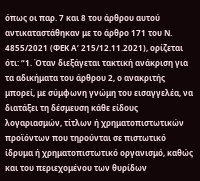όπως οι παρ. 7 και 8 του άρθρου αυτού αντικαταστάθηκαν με το άρθρο 171 του Ν. 4855/2021 (ΦΕΚ Α’ 215/12.11.2021), ορίζεται ότι: “1. Όταν διεξάγεται τακτική ανάκριση για τα αδικήματα του άρθρου 2, ο ανακριτής μπορεί, με σύμφωνη γνώμη του εισαγγελέα, να διατάξει τη δέσμευση κάθε είδους λογαριασμών, τίτλων ή χρηματοπιστωτικών προϊόντων που τηρούνται σε πιστωτικό ίδρυμα ή χρηματοπιστωτικό οργανισμό, καθώς και του περιεχομένου των θυρίδων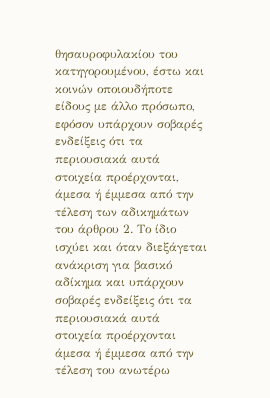θησαυροφυλακίου του κατηγορουμένου, έστω και κοινών οποιουδήποτε είδους με άλλο πρόσωπο, εφόσον υπάρχουν σοβαρές ενδείξεις ότι τα περιουσιακά αυτά στοιχεία προέρχονται, άμεσα ή έμμεσα από την τέλεση των αδικημάτων του άρθρου 2. Το ίδιο ισχύει και όταν διεξάγεται ανάκριση για βασικό αδίκημα και υπάρχουν σοβαρές ενδείξεις ότι τα περιουσιακά αυτά στοιχεία προέρχονται άμεσα ή έμμεσα από την τέλεση του ανωτέρω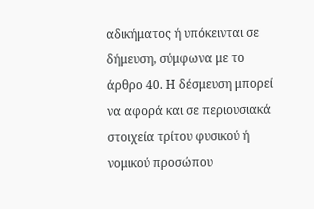αδικήματος ή υπόκεινται σε δήμευση, σύμφωνα με το άρθρο 40. Η δέσμευση μπορεί να αφορά και σε περιουσιακά στοιχεία τρίτου φυσικού ή νομικού προσώπου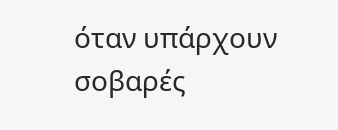όταν υπάρχουν σοβαρές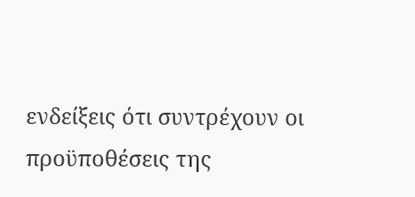ενδείξεις ότι συντρέχουν οι προϋποθέσεις της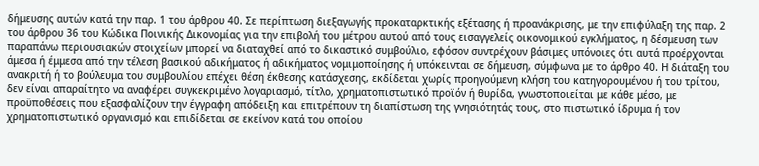δήμευσης αυτών κατά την παρ. 1 του άρθρου 40. Σε περίπτωση διεξαγωγής προκαταρκτικής εξέτασης ή προανάκρισης, με την επιφύλαξη της παρ. 2 του άρθρου 36 του Κώδικα Ποινικής Δικονομίας για την επιβολή του μέτρου αυτού από τους εισαγγελείς οικονομικού εγκλήματος, η δέσμευση των παραπάνω περιουσιακών στοιχείων μπορεί να διαταχθεί από το δικαστικό συμβούλιο, εφόσον συντρέχουν βάσιμες υπόνοιες ότι αυτά προέρχονται άμεσα ή έμμεσα από την τέλεση βασικού αδικήματος ή αδικήματος νομιμοποίησης ή υπόκεινται σε δήμευση, σύμφωνα με το άρθρο 40. Η διάταξη του ανακριτή ή το βούλευμα του συμβουλίου επέχει θέση έκθεσης κατάσχεσης, εκδίδεται χωρίς προηγούμενη κλήση του κατηγορουμένου ή του τρίτου, δεν είναι απαραίτητο να αναφέρει συγκεκριμένο λογαριασμό, τίτλο, χρηματοπιστωτικό προϊόν ή θυρίδα, γνωστοποιείται με κάθε μέσο, με προϋποθέσεις που εξασφαλίζουν την έγγραφη απόδειξη και επιτρέπουν τη διαπίστωση της γνησιότητάς τους, στο πιστωτικό ίδρυμα ή τον χρηματοπιστωτικό οργανισμό και επιδίδεται σε εκείνον κατά του οποίου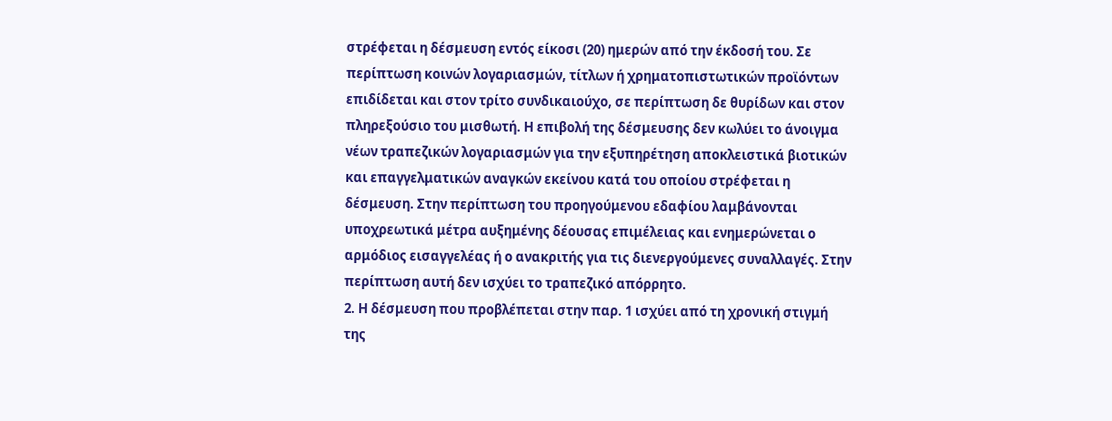στρέφεται η δέσμευση εντός είκοσι (20) ημερών από την έκδοσή του. Σε περίπτωση κοινών λογαριασμών, τίτλων ή χρηματοπιστωτικών προϊόντων επιδίδεται και στον τρίτο συνδικαιούχο, σε περίπτωση δε θυρίδων και στον πληρεξούσιο του μισθωτή. Η επιβολή της δέσμευσης δεν κωλύει το άνοιγμα νέων τραπεζικών λογαριασμών για την εξυπηρέτηση αποκλειστικά βιοτικών και επαγγελματικών αναγκών εκείνου κατά του οποίου στρέφεται η δέσμευση. Στην περίπτωση του προηγούμενου εδαφίου λαμβάνονται υποχρεωτικά μέτρα αυξημένης δέουσας επιμέλειας και ενημερώνεται ο αρμόδιος εισαγγελέας ή ο ανακριτής για τις διενεργούμενες συναλλαγές. Στην περίπτωση αυτή δεν ισχύει το τραπεζικό απόρρητο.
2. Η δέσμευση που προβλέπεται στην παρ. 1 ισχύει από τη χρονική στιγμή της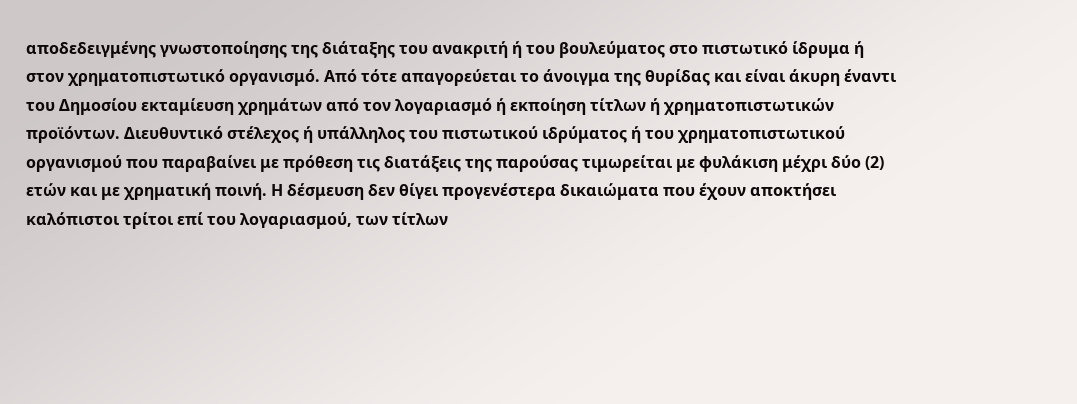αποδεδειγμένης γνωστοποίησης της διάταξης του ανακριτή ή του βουλεύματος στο πιστωτικό ίδρυμα ή στον χρηματοπιστωτικό οργανισμό. Από τότε απαγορεύεται το άνοιγμα της θυρίδας και είναι άκυρη έναντι του Δημοσίου εκταμίευση χρημάτων από τον λογαριασμό ή εκποίηση τίτλων ή χρηματοπιστωτικών προϊόντων. Διευθυντικό στέλεχος ή υπάλληλος του πιστωτικού ιδρύματος ή του χρηματοπιστωτικού οργανισμού που παραβαίνει με πρόθεση τις διατάξεις της παρούσας τιμωρείται με φυλάκιση μέχρι δύο (2) ετών και με χρηματική ποινή. Η δέσμευση δεν θίγει προγενέστερα δικαιώματα που έχουν αποκτήσει καλόπιστοι τρίτοι επί του λογαριασμού, των τίτλων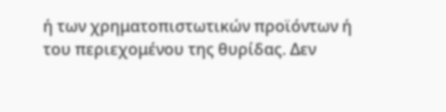ή των χρηματοπιστωτικών προϊόντων ή του περιεχομένου της θυρίδας. Δεν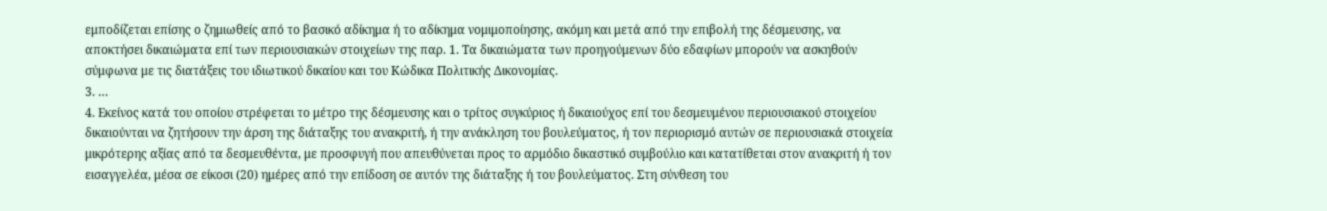εμποδίζεται επίσης ο ζημιωθείς από το βασικό αδίκημα ή το αδίκημα νομιμοποίησης, ακόμη και μετά από την επιβολή της δέσμευσης, να αποκτήσει δικαιώματα επί των περιουσιακών στοιχείων της παρ. 1. Τα δικαιώματα των προηγούμενων δύο εδαφίων μπορούν να ασκηθούν σύμφωνα με τις διατάξεις του ιδιωτικού δικαίου και του Κώδικα Πολιτικής Δικονομίας.
3. …
4. Εκείνος κατά του οποίου στρέφεται το μέτρο της δέσμευσης και ο τρίτος συγκύριος ή δικαιούχος επί του δεσμευμένου περιουσιακού στοιχείου δικαιούνται να ζητήσουν την άρση της διάταξης του ανακριτή, ή την ανάκληση του βουλεύματος, ή τον περιορισμό αυτών σε περιουσιακά στοιχεία μικρότερης αξίας από τα δεσμευθέντα, με προσφυγή που απευθύνεται προς το αρμόδιο δικαστικό συμβούλιο και κατατίθεται στον ανακριτή ή τον εισαγγελέα, μέσα σε είκοσι (20) ημέρες από την επίδοση σε αυτόν της διάταξης ή του βουλεύματος. Στη σύνθεση του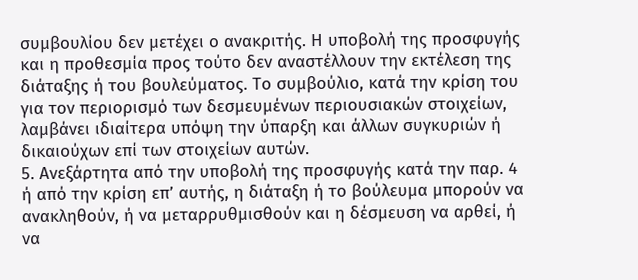συμβουλίου δεν μετέχει ο ανακριτής. Η υποβολή της προσφυγής και η προθεσμία προς τούτο δεν αναστέλλουν την εκτέλεση της διάταξης ή του βουλεύματος. Το συμβούλιο, κατά την κρίση του για τον περιορισμό των δεσμευμένων περιουσιακών στοιχείων, λαμβάνει ιδιαίτερα υπόψη την ύπαρξη και άλλων συγκυριών ή δικαιούχων επί των στοιχείων αυτών.
5. Ανεξάρτητα από την υποβολή της προσφυγής κατά την παρ. 4 ή από την κρίση επ’ αυτής, η διάταξη ή το βούλευμα μπορούν να ανακληθούν, ή να μεταρρυθμισθούν και η δέσμευση να αρθεί, ή να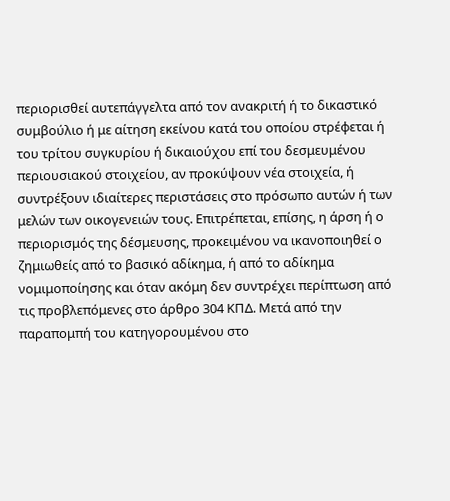περιορισθεί αυτεπάγγελτα από τον ανακριτή ή το δικαστικό συμβούλιο ή με αίτηση εκείνου κατά του οποίου στρέφεται ή του τρίτου συγκυρίου ή δικαιούχου επί του δεσμευμένου περιουσιακού στοιχείου, αν προκύψουν νέα στοιχεία, ή συντρέξουν ιδιαίτερες περιστάσεις στο πρόσωπο αυτών ή των μελών των οικογενειών τους. Επιτρέπεται, επίσης, η άρση ή ο περιορισμός της δέσμευσης, προκειμένου να ικανοποιηθεί ο ζημιωθείς από το βασικό αδίκημα, ή από το αδίκημα νομιμοποίησης και όταν ακόμη δεν συντρέχει περίπτωση από τις προβλεπόμενες στο άρθρο 304 ΚΠΔ. Μετά από την παραπομπή του κατηγορουμένου στο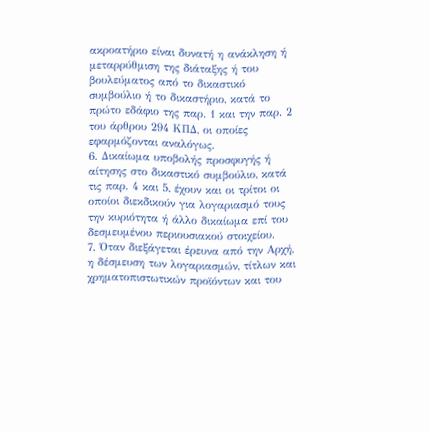ακροατήριο είναι δυνατή η ανάκληση ή μεταρρύθμιση της διάταξης ή του βουλεύματος από το δικαστικό συμβούλιο ή το δικαστήριο, κατά το πρώτο εδάφιο της παρ. 1 και την παρ. 2 του άρθρου 294 ΚΠΔ, οι οποίες εφαρμόζονται αναλόγως.
6. Δικαίωμα υποβολής προσφυγής ή αίτησης στο δικαστικό συμβούλιο, κατά τις παρ. 4 και 5, έχουν και οι τρίτοι οι οποίοι διεκδικούν για λογαριασμό τους την κυριότητα ή άλλο δικαίωμα επί του δεσμευμένου περιουσιακού στοιχείου.
7. Όταν διεξάγεται έρευνα από την Αρχή, η δέσμευση των λογαριασμών, τίτλων και χρηματοπιστωτικών προϊόντων και του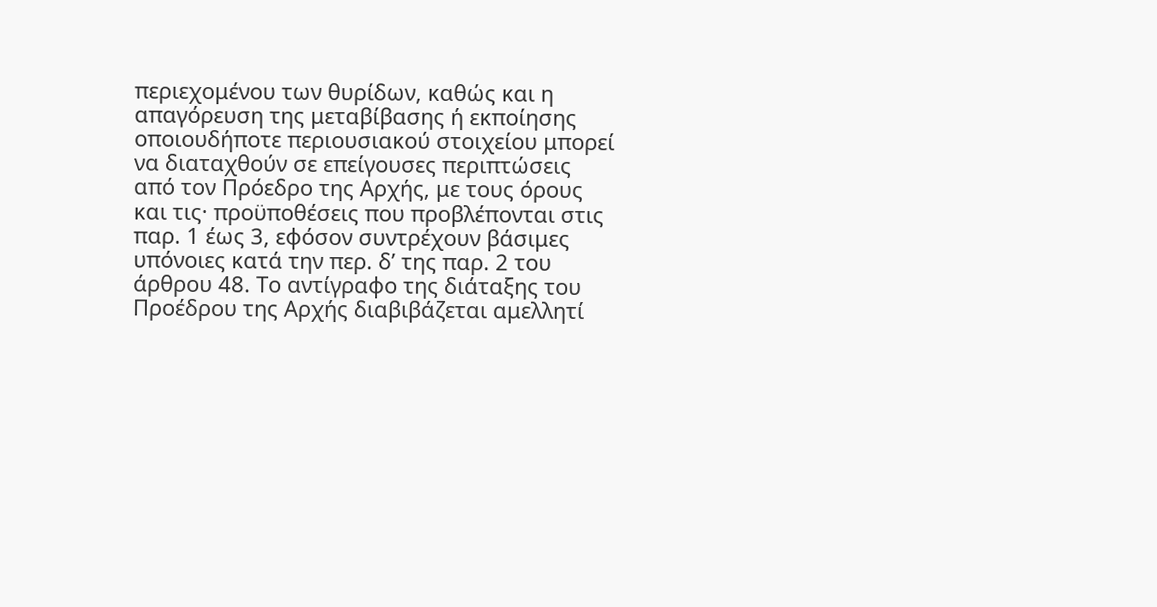περιεχομένου των θυρίδων, καθώς και η απαγόρευση της μεταβίβασης ή εκποίησης οποιουδήποτε περιουσιακού στοιχείου μπορεί να διαταχθούν σε επείγουσες περιπτώσεις από τον Πρόεδρο της Αρχής, με τους όρους και τις· προϋποθέσεις που προβλέπονται στις παρ. 1 έως 3, εφόσον συντρέχουν βάσιμες υπόνοιες κατά την περ. δ’ της παρ. 2 του άρθρου 48. Το αντίγραφο της διάταξης του Προέδρου της Αρχής διαβιβάζεται αμελλητί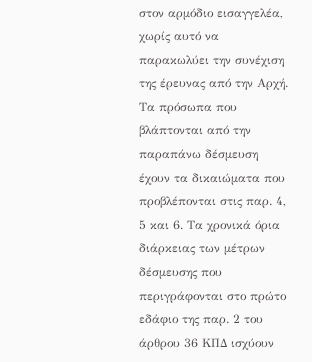στον αρμόδιο εισαγγελέα, χωρίς αυτό να παρακωλύει την συνέχιση της έρευνας από την Αρχή. Τα πρόσωπα που βλάπτονται από την παραπάνω δέσμευση έχουν τα δικαιώματα που προβλέπονται στις παρ. 4, 5 και 6. Τα χρονικά όρια διάρκειας των μέτρων δέσμευσης που περιγράφονται στο πρώτο εδάφιο της παρ. 2 του άρθρου 36 ΚΠΔ ισχύουν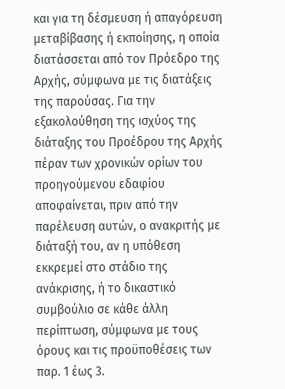και για τη δέσμευση ή απαγόρευση μεταβίβασης ή εκποίησης, η οποία διατάσσεται από τον Πρόεδρο της Αρχής, σύμφωνα με τις διατάξεις της παρούσας. Για την εξακολούθηση της ισχύος της διάταξης του Προέδρου της Αρχής πέραν των χρονικών ορίων του προηγούμενου εδαφίου αποφαίνεται, πριν από την παρέλευση αυτών, ο ανακριτής με διάταξή του, αν η υπόθεση εκκρεμεί στο στάδιο της ανάκρισης, ή το δικαστικό συμβούλιο σε κάθε άλλη περίπτωση, σύμφωνα με τους όρους και τις προϋποθέσεις των παρ. 1 έως 3.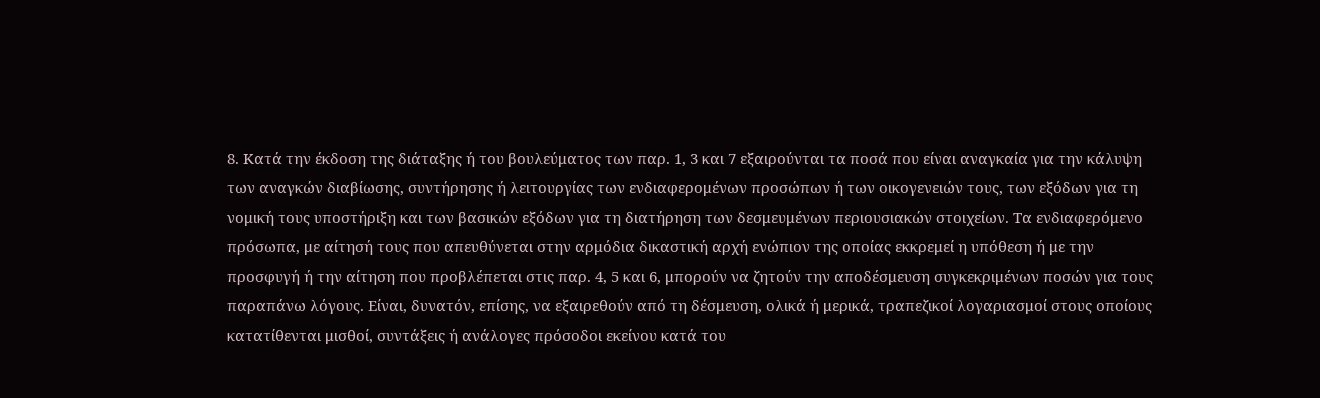8. Κατά την έκδοση της διάταξης ή του βουλεύματος των παρ. 1, 3 και 7 εξαιρούνται τα ποσά που είναι αναγκαία για την κάλυψη των αναγκών διαβίωσης, συντήρησης ή λειτουργίας των ενδιαφερομένων προσώπων ή των οικογενειών τους, των εξόδων για τη νομική τους υποστήριξη και των βασικών εξόδων για τη διατήρηση των δεσμευμένων περιουσιακών στοιχείων. Τα ενδιαφερόμενο πρόσωπα, με αίτησή τους που απευθύνεται στην αρμόδια δικαστική αρχή ενώπιον της οποίας εκκρεμεί η υπόθεση ή με την προσφυγή ή την αίτηση που προβλέπεται στις παρ. 4, 5 και 6, μπορούν να ζητούν την αποδέσμευση συγκεκριμένων ποσών για τους παραπάνω λόγους. Είναι, δυνατόν, επίσης, να εξαιρεθούν από τη δέσμευση, ολικά ή μερικά, τραπεζικοί λογαριασμοί στους οποίους κατατίθενται μισθοί, συντάξεις ή ανάλογες πρόσοδοι εκείνου κατά του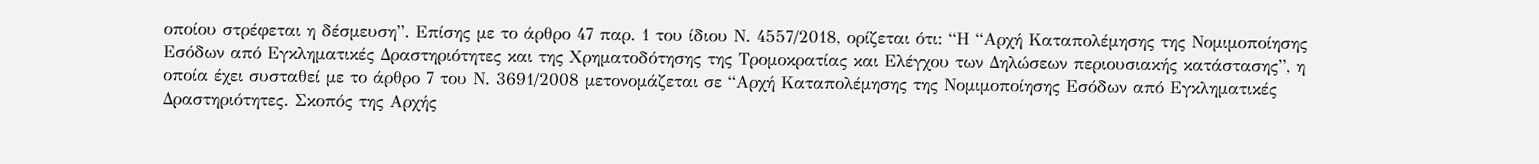οποίου στρέφεται η δέσμευση”. Επίσης με το άρθρο 47 παρ. 1 του ίδιου Ν. 4557/2018, ορίζεται ότι: “Η “Αρχή Καταπολέμησης της Νομιμοποίησης Εσόδων από Εγκληματικές Δραστηριότητες και της Χρηματοδότησης της Τρομοκρατίας και Ελέγχου των Δηλώσεων περιουσιακής κατάστασης”, η οποία έχει συσταθεί με το άρθρο 7 του Ν. 3691/2008 μετονομάζεται σε “Αρχή Καταπολέμησης της Νομιμοποίησης Εσόδων από Εγκληματικές Δραστηριότητες. Σκοπός της Αρχής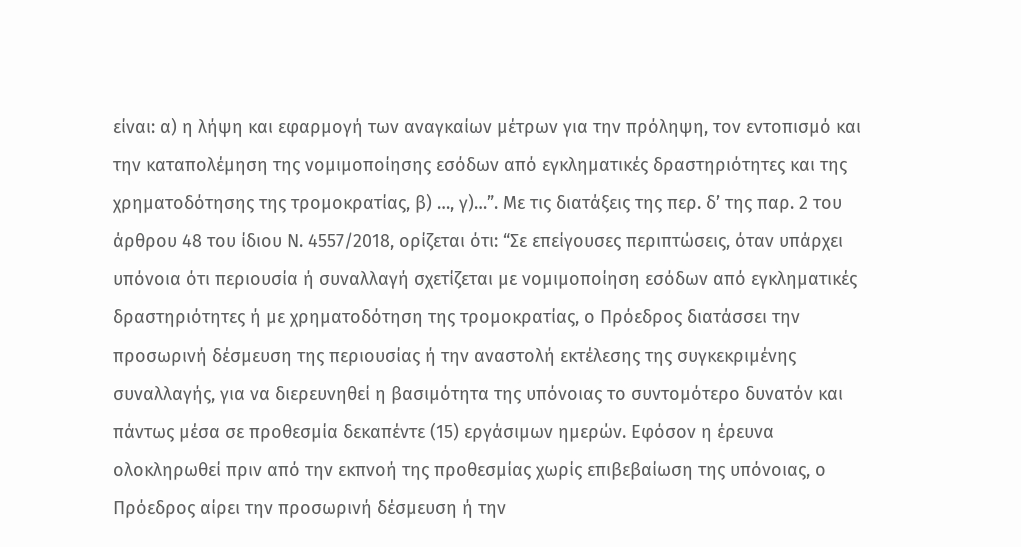είναι: α) η λήψη και εφαρμογή των αναγκαίων μέτρων για την πρόληψη, τον εντοπισμό και την καταπολέμηση της νομιμοποίησης εσόδων από εγκληματικές δραστηριότητες και της χρηματοδότησης της τρομοκρατίας, β) …, γ)…”. Με τις διατάξεις της περ. δ’ της παρ. 2 του άρθρου 48 του ίδιου Ν. 4557/2018, ορίζεται ότι: “Σε επείγουσες περιπτώσεις, όταν υπάρχει υπόνοια ότι περιουσία ή συναλλαγή σχετίζεται με νομιμοποίηση εσόδων από εγκληματικές δραστηριότητες ή με χρηματοδότηση της τρομοκρατίας, ο Πρόεδρος διατάσσει την προσωρινή δέσμευση της περιουσίας ή την αναστολή εκτέλεσης της συγκεκριμένης συναλλαγής, για να διερευνηθεί η βασιμότητα της υπόνοιας το συντομότερο δυνατόν και πάντως μέσα σε προθεσμία δεκαπέντε (15) εργάσιμων ημερών. Εφόσον η έρευνα ολοκληρωθεί πριν από την εκπνοή της προθεσμίας χωρίς επιβεβαίωση της υπόνοιας, ο Πρόεδρος αίρει την προσωρινή δέσμευση ή την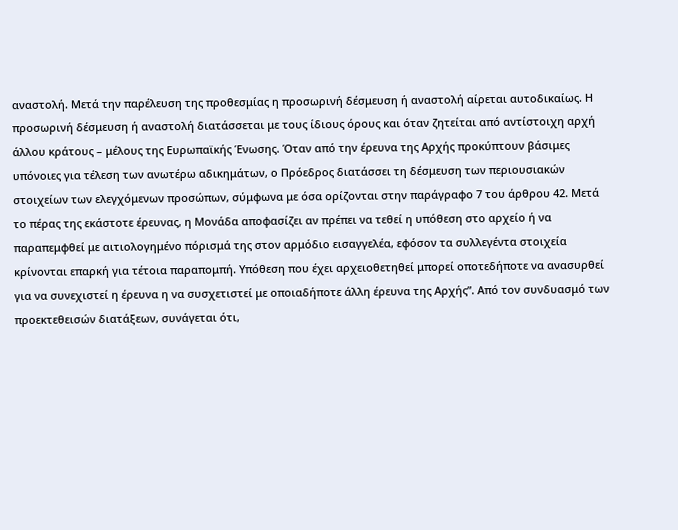αναστολή. Μετά την παρέλευση της προθεσμίας η προσωρινή δέσμευση ή αναστολή αίρεται αυτοδικαίως. Η προσωρινή δέσμευση ή αναστολή διατάσσεται με τους ίδιους όρους και όταν ζητείται από αντίστοιχη αρχή άλλου κράτους – μέλους της Ευρωπαϊκής Ένωσης. Όταν από την έρευνα της Αρχής προκύπτουν βάσιμες υπόνοιες για τέλεση των ανωτέρω αδικημάτων, ο Πρόεδρος διατάσσει τη δέσμευση των περιουσιακών στοιχείων των ελεγχόμενων προσώπων, σύμφωνα με όσα ορίζονται στην παράγραφο 7 του άρθρου 42. Μετά το πέρας της εκάστοτε έρευνας, η Μονάδα αποφασίζει αν πρέπει να τεθεί η υπόθεση στο αρχείο ή να παραπεμφθεί με αιτιολογημένο πόρισμά της στον αρμόδιο εισαγγελέα, εφόσον τα συλλεγέντα στοιχεία κρίνονται επαρκή για τέτοια παραπομπή. Υπόθεση που έχει αρχειοθετηθεί μπορεί οποτεδήποτε να ανασυρθεί για να συνεχιστεί η έρευνα η να συσχετιστεί με οποιαδήποτε άλλη έρευνα της Αρχής”. Από τον συνδυασμό των προεκτεθεισών διατάξεων, συνάγεται ότι,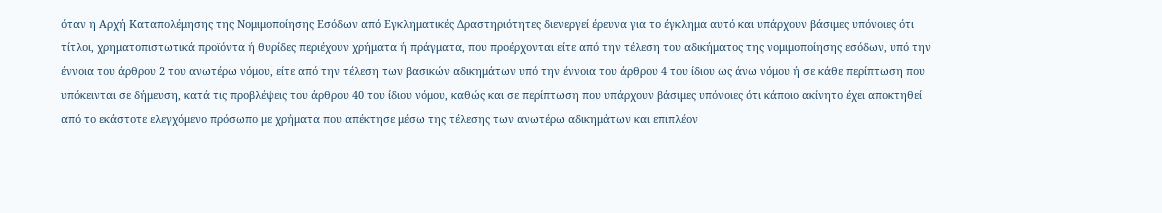όταν η Αρχή Καταπολέμησης της Νομιμοποίησης Εσόδων από Εγκληματικές Δραστηριότητες διενεργεί έρευνα για το έγκλημα αυτό και υπάρχουν βάσιμες υπόνοιες ότι τίτλοι, χρηματοπιστωτικά προϊόντα ή θυρίδες περιέχουν χρήματα ή πράγματα, που προέρχονται είτε από την τέλεση του αδικήματος της νομιμοποίησης εσόδων, υπό την έννοια του άρθρου 2 του ανωτέρω νόμου, είτε από την τέλεση των βασικών αδικημάτων υπό την έννοια του άρθρου 4 του ίδιου ως άνω νόμου ή σε κάθε περίπτωση που υπόκεινται σε δήμευση, κατά τις προβλέψεις του άρθρου 40 του ίδιου νόμου, καθώς και σε περίπτωση που υπάρχουν βάσιμες υπόνοιες ότι κάποιο ακίνητο έχει αποκτηθεί από το εκάστοτε ελεγχόμενο πρόσωπο με χρήματα που απέκτησε μέσω της τέλεσης των ανωτέρω αδικημάτων και επιπλέον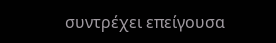συντρέχει επείγουσα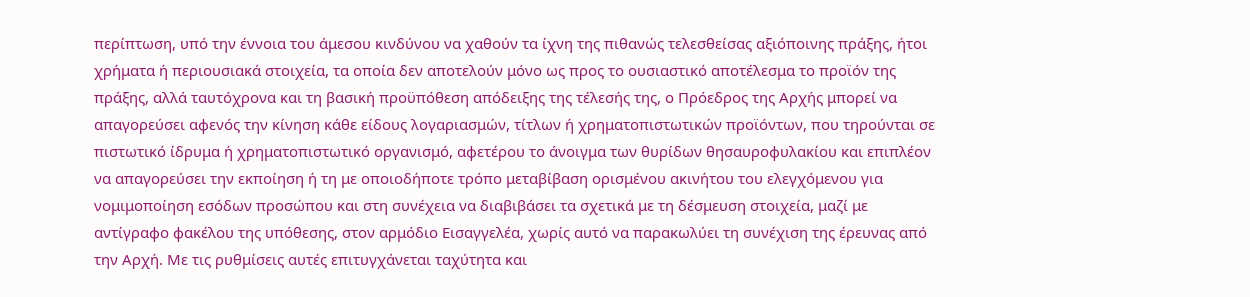περίπτωση, υπό την έννοια του άμεσου κινδύνου να χαθούν τα ίχνη της πιθανώς τελεσθείσας αξιόποινης πράξης, ήτοι χρήματα ή περιουσιακά στοιχεία, τα οποία δεν αποτελούν μόνο ως προς το ουσιαστικό αποτέλεσμα το προϊόν της πράξης, αλλά ταυτόχρονα και τη βασική προϋπόθεση απόδειξης της τέλεσής της, ο Πρόεδρος της Αρχής μπορεί να απαγορεύσει αφενός την κίνηση κάθε είδους λογαριασμών, τίτλων ή χρηματοπιστωτικών προϊόντων, που τηρούνται σε πιστωτικό ίδρυμα ή χρηματοπιστωτικό οργανισμό, αφετέρου το άνοιγμα των θυρίδων θησαυροφυλακίου και επιπλέον να απαγορεύσει την εκποίηση ή τη με οποιοδήποτε τρόπο μεταβίβαση ορισμένου ακινήτου του ελεγχόμενου για νομιμοποίηση εσόδων προσώπου και στη συνέχεια να διαβιβάσει τα σχετικά με τη δέσμευση στοιχεία, μαζί με αντίγραφο φακέλου της υπόθεσης, στον αρμόδιο Εισαγγελέα, χωρίς αυτό να παρακωλύει τη συνέχιση της έρευνας από την Αρχή. Με τις ρυθμίσεις αυτές επιτυγχάνεται ταχύτητα και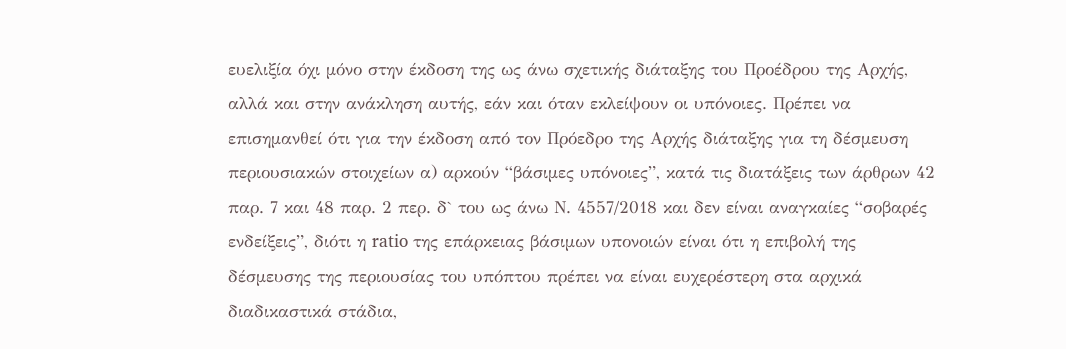ευελιξία όχι μόνο στην έκδοση της ως άνω σχετικής διάταξης του Προέδρου της Αρχής, αλλά και στην ανάκληση αυτής, εάν και όταν εκλείψουν οι υπόνοιες. Πρέπει να επισημανθεί ότι για την έκδοση από τον Πρόεδρο της Αρχής διάταξης για τη δέσμευση περιουσιακών στοιχείων α) αρκούν “βάσιμες υπόνοιες”, κατά τις διατάξεις των άρθρων 42 παρ. 7 και 48 παρ. 2 περ. δ` του ως άνω Ν. 4557/2018 και δεν είναι αναγκαίες “σοβαρές ενδείξεις”, διότι η ratio της επάρκειας βάσιμων υπονοιών είναι ότι η επιβολή της δέσμευσης της περιουσίας του υπόπτου πρέπει να είναι ευχερέστερη στα αρχικά διαδικαστικά στάδια,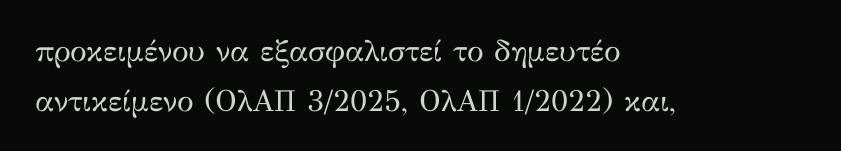προκειμένου να εξασφαλιστεί το δημευτέο αντικείμενο (ΟλΑΠ 3/2025, ΟλΑΠ 1/2022) και,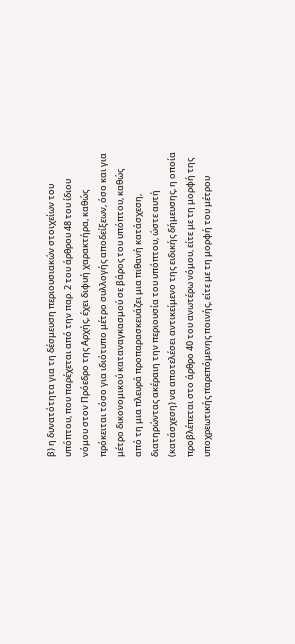β) η δυνατότητα για τη δέσμευση περιουσιακών στοιχείων του υπόπτου, που παρέχεται από την παρ. 2 του άρθρου 48 του ίδιου νόμου στον Πρόεδρο της Αρχής, έχει διφυή χαρακτήρα, καθώς πρόκειται τόσο για ιδιότυπο μέτρο συλλογής αποδείξεων, όσο και για μέτρο δικονομικού καταναγκασμού σε βάρος του υπόπτου, καθώς από τη μια πλευρά προπαρασκευάζει μια πιθανή κατάσχεση, διατηρώντας ακέραιη την περιουσία του υπόπτου, ώστε αυτή (κατάσχεση) να αποτελέσει αντικείμενο της ειδικής δήμευσης, η οποία προβλέπεται στο άρθρο 40 του ανωτέρω νόμου, είτε με τη μορφή της υποχρεωτικής παρεπόμενης ποινής, είτε με τη μορφή του μέτρου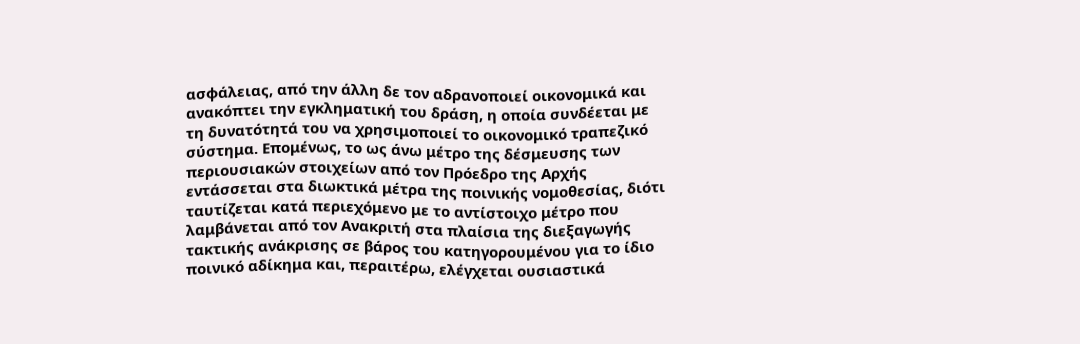ασφάλειας, από την άλλη δε τον αδρανοποιεί οικονομικά και ανακόπτει την εγκληματική του δράση, η οποία συνδέεται με τη δυνατότητά του να χρησιμοποιεί το οικονομικό τραπεζικό σύστημα. Επομένως, το ως άνω μέτρο της δέσμευσης των περιουσιακών στοιχείων από τον Πρόεδρο της Αρχής εντάσσεται στα διωκτικά μέτρα της ποινικής νομοθεσίας, διότι ταυτίζεται κατά περιεχόμενο με το αντίστοιχο μέτρο που λαμβάνεται από τον Ανακριτή στα πλαίσια της διεξαγωγής τακτικής ανάκρισης σε βάρος του κατηγορουμένου για το ίδιο ποινικό αδίκημα και, περαιτέρω, ελέγχεται ουσιαστικά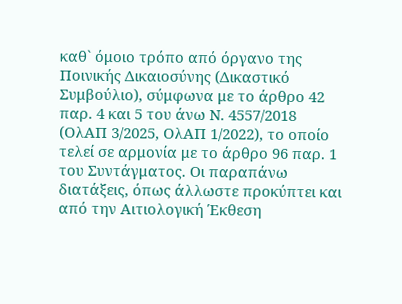καθ` όμοιο τρόπο από όργανο της Ποινικής Δικαιοσύνης (Δικαστικό Συμβούλιο), σύμφωνα με το άρθρο 42 παρ. 4 και 5 του άνω Ν. 4557/2018 (ΟλΑΠ 3/2025, ΟλΑΠ 1/2022), το οποίο τελεί σε αρμονία με το άρθρο 96 παρ. 1 του Συντάγματος. Οι παραπάνω διατάξεις, όπως άλλωστε προκύπτει και από την Αιτιολογική Έκθεση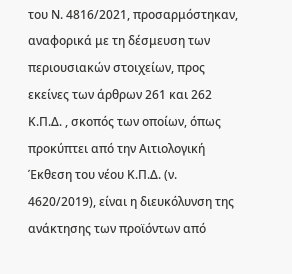του Ν. 4816/2021, προσαρμόστηκαν, αναφορικά με τη δέσμευση των περιουσιακών στοιχείων, προς εκείνες των άρθρων 261 και 262 Κ.Π.Δ. , σκοπός των οποίων, όπως προκύπτει από την Αιτιολογική Έκθεση του νέου Κ.Π.Δ. (ν. 4620/2019), είναι η διευκόλυνση της ανάκτησης των προϊόντων από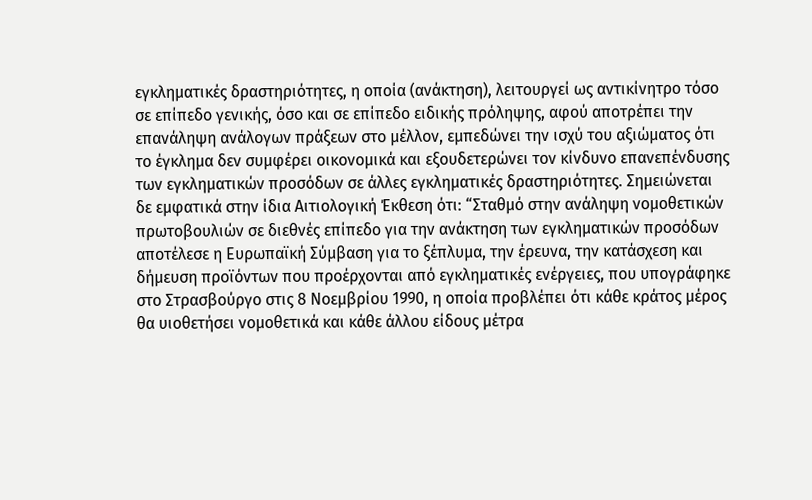εγκληματικές δραστηριότητες, η οποία (ανάκτηση), λειτουργεί ως αντικίνητρο τόσο σε επίπεδο γενικής, όσο και σε επίπεδο ειδικής πρόληψης, αφού αποτρέπει την επανάληψη ανάλογων πράξεων στο μέλλον, εμπεδώνει την ισχύ του αξιώματος ότι το έγκλημα δεν συμφέρει οικονομικά και εξουδετερώνει τον κίνδυνο επανεπένδυσης των εγκληματικών προσόδων σε άλλες εγκληματικές δραστηριότητες. Σημειώνεται δε εμφατικά στην ίδια Αιτιολογική Έκθεση ότι: “Σταθμό στην ανάληψη νομοθετικών πρωτοβουλιών σε διεθνές επίπεδο για την ανάκτηση των εγκληματικών προσόδων αποτέλεσε η Ευρωπαϊκή Σύμβαση για το ξέπλυμα, την έρευνα, την κατάσχεση και δήμευση προϊόντων που προέρχονται από εγκληματικές ενέργειες, που υπογράφηκε στο Στρασβούργο στις 8 Νοεμβρίου 1990, η οποία προβλέπει ότι κάθε κράτος μέρος θα υιοθετήσει νομοθετικά και κάθε άλλου είδους μέτρα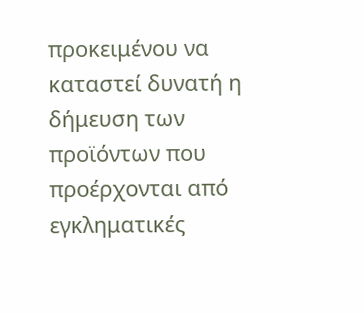προκειμένου να καταστεί δυνατή η δήμευση των προϊόντων που προέρχονται από εγκληματικές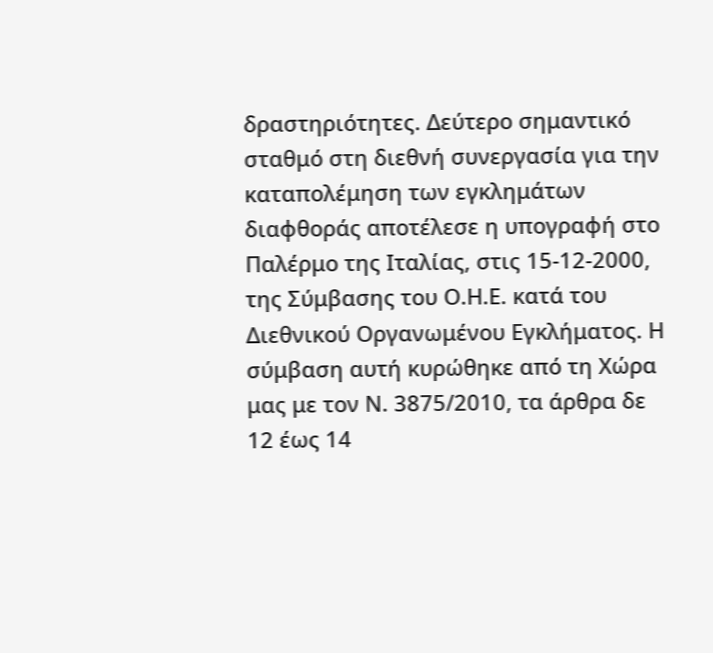δραστηριότητες. Δεύτερο σημαντικό σταθμό στη διεθνή συνεργασία για την καταπολέμηση των εγκλημάτων διαφθοράς αποτέλεσε η υπογραφή στο Παλέρμο της Ιταλίας, στις 15-12-2000, της Σύμβασης του Ο.Η.Ε. κατά του Διεθνικού Οργανωμένου Εγκλήματος. Η σύμβαση αυτή κυρώθηκε από τη Χώρα μας με τον Ν. 3875/2010, τα άρθρα δε 12 έως 14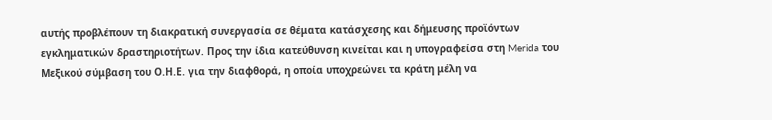αυτής προβλέπουν τη διακρατική συνεργασία σε θέματα κατάσχεσης και δήμευσης προϊόντων εγκληματικών δραστηριοτήτων. Προς την ίδια κατεύθυνση κινείται και η υπογραφείσα στη Merida του Μεξικού σύμβαση του Ο.Η.Ε. για την διαφθορά, η οποία υποχρεώνει τα κράτη μέλη να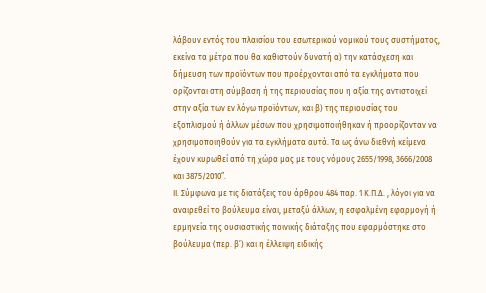λάβουν εντός του πλαισίου του εσωτερικού νομικού τους συστήματος, εκείνα τα μέτρα που θα καθιστούν δυνατή α) την κατάσχεση και δήμευση των προϊόντων που προέρχονται από τα εγκλήματα που ορίζονται στη σύμβαση ή της περιουσίας που η αξία της αντιστοιχεί στην αξία των εν λόγω προϊόντων, και β) της περιουσίας του εξοπλισμού ή άλλων μέσων που χρησιμοποιήθηκαν ή προορίζονταν να χρησιμοποιηθούν για τα εγκλήματα αυτά. Τα ως άνω διεθνή κείμενα έχουν κυρωθεί από τη χώρα μας με τους νόμους 2655/1998, 3666/2008 και 3875/2010”.
ΙΙ. Σύμφωνα με τις διατάξεις του άρθρου 484 παρ. 1 Κ.Π.Δ. , λόγοι για να αναιρεθεί το βούλευμα είναι, μεταξύ άλλων, η εσφαλμένη εφαρμογή ή ερμηνεία της ουσιαστικής ποινικής διάταξης που εφαρμόστηκε στο βούλευμα (περ. β’) και η έλλειψη ειδικής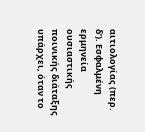αιτιολογίας (περ. δ’). Εσφαλμένη ερμηνεία ουσιαστικής ποινικής διάταξης υπάρχει, όταν το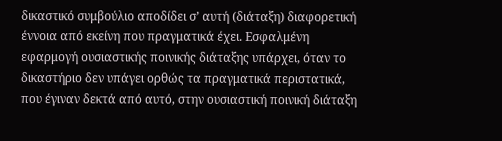δικαστικό συμβούλιο αποδίδει σ’ αυτή (διάταξη) διαφορετική έννοια από εκείνη που πραγματικά έχει. Εσφαλμένη εφαρμογή ουσιαστικής ποινικής διάταξης υπάρχει, όταν το δικαστήριο δεν υπάγει ορθώς τα πραγματικά περιστατικά, που έγιναν δεκτά από αυτό, στην ουσιαστική ποινική διάταξη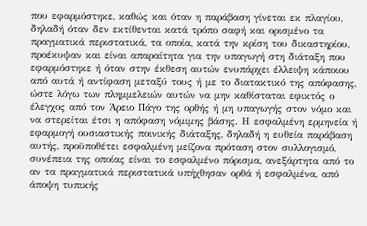που εφαρμόστηκε, καθώς και όταν η παράβαση γίνεται εκ πλαγίου, δηλαδή όταν δεν εκτίθενται κατά τρόπο σαφή και ορισμένο τα πραγματικά περιστατικά, τα οποία, κατά την κρίση του δικαστηρίου, προέκυψαν και είναι απαραίτητα για την υπαγωγή στη διάταξη που εφαρμόστηκε ή όταν στην έκθεση αυτών ενυπάρχει έλλειψη κάποιου από αυτά ή αντίφαση μεταξύ τους ή με το διατακτικό της απόφασης, ώστε λόγω των πλημμελειών αυτών να μην καθίσταται εφικτός ο έλεγχος από τον Άρειο Πάγο της ορθής ή μη υπαγωγής στον νόμο και να στερείται έτσι η απόφαση νόμιμης βάσης. Η εσφαλμένη ερμηνεία ή εφαρμογή ουσιαστικής ποινικής διάταξης, δηλαδή η ευθεία παράβαση αυτής, προϋποθέτει εσφαλμένη μείζονα πρόταση στον συλλογισμό, συνέπεια της οποίας είναι το εσφαλμένο πόρισμα, ανεξάρτητα από το αν τα πραγματικά περιστατικά υπήχθησαν ορθά ή εσφαλμένα, από άποψη τυπικής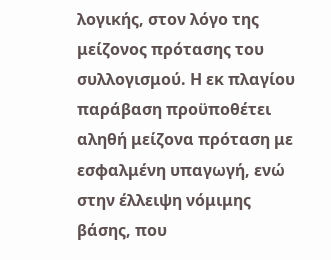λογικής, στον λόγο της μείζονος πρότασης του συλλογισμού. Η εκ πλαγίου παράβαση προϋποθέτει αληθή μείζονα πρόταση με εσφαλμένη υπαγωγή, ενώ στην έλλειψη νόμιμης βάσης, που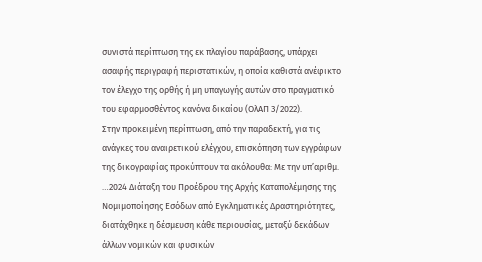συνιστά περίπτωση της εκ πλαγίου παράβασης, υπάρχει ασαφής περιγραφή περιστατικών, η οποία καθιστά ανέφικτο τον έλεγχο της ορθής ή μη υπαγωγής αυτών στο πραγματικό του εφαρμοσθέντος κανόνα δικαίου (ΟλΑΠ 3/2022).
Στην προκειμένη περίπτωση, από την παραδεκτή, για τις ανάγκες του αναιρετικού ελέγχου, επισκόπηση των εγγράφων της δικογραφίας προκύπτουν τα ακόλουθα: Με την υπ’αριθμ. …2024 Διάταξη του Προέδρου της Αρχής Καταπολέμησης της Νομιμοποίησης Εσόδων από Εγκληματικές Δραστηριότητες, διατάχθηκε η δέσμευση κάθε περιουσίας, μεταξύ δεκάδων άλλων νομικών και φυσικών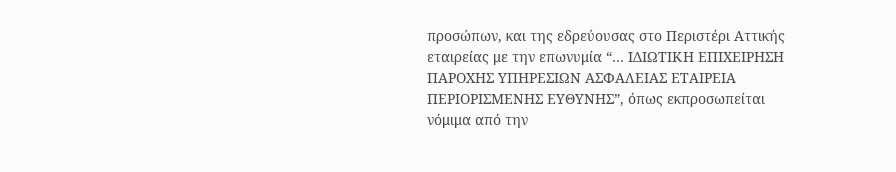προσώπων, και της εδρεύουσας στο Περιστέρι Αττικής εταιρείας με την επωνυμία “… ΙΔΙΩΤΙΚΗ ΕΠΙΧΕΙΡΗΣΗ ΠΑΡΟΧΗΣ ΥΠΗΡΕΣΙΩΝ ΑΣΦΑΛΕΙΑΣ ΕΤΑΙΡΕΙΑ ΠΕΡΙΟΡΙΣΜΕΝΗΣ ΕΥΘΥΝΗΣ”, όπως εκπροσωπείται νόμιμα από την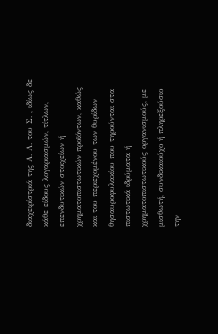διαχειρίστριά της Α. Λ. του Σ. , ιδίως δε κάθε είδους λογαριασμών, τίτλων, επενδυτικών στοιχείων ή χρηματοπιστωτικών προϊόντων, καθώς και του περιεχομένου των θυρίδων θησαυροφυλακίου που τηρούνται στα πιστωτικά ιδρύματα ή χρηματοπιστωτικούς οργανισμούς, με μισθωτή, συνδικαιούχο ή πληρεξούσιο την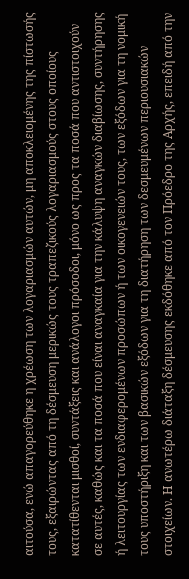αιτούσα, ενώ απαγορεύθηκε η χρέωση των λογαριασμών αυτών, μη αποκλειομένης της πίστωσής τους, εξαιρώντας από τη δέσμευση μερικώς τους τραπεζικούς λογαριασμούς στους οποίους κατατίθενται μισθοί, συντάξεις και ανάλογοι πρόσοδοι, μόνο ως προς τα ποσά που αντιστοιχούν σε αυτές, καθώς και τα ποσά που είναι αναγκαία για την κάλυψη αναγκών διαβίωσης, συντήρησης ή λειτουργίας των ενδιαφερομένων προσώπων ή των οικογενειών τους, των εξόδων για τη νομική τους υποστήριξη και των βασικών εξόδων για τη διατήρηση των δεσμευμένων περιουσιακών στοιχείων. Η ανωτέρω διάταξη δέσμευσης εκδόθηκε από τον Πρόεδρο της Αρχής, επειδή από την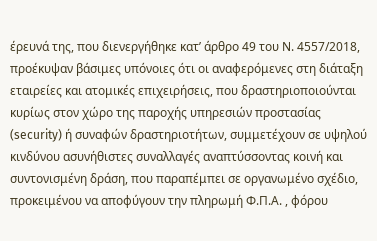έρευνά της, που διενεργήθηκε κατ’ άρθρο 49 του Ν. 4557/2018, προέκυψαν βάσιμες υπόνοιες ότι οι αναφερόμενες στη διάταξη εταιρείες και ατομικές επιχειρήσεις, που δραστηριοποιούνται κυρίως στον χώρο της παροχής υπηρεσιών προστασίας (security) ή συναφών δραστηριοτήτων, συμμετέχουν σε υψηλού κινδύνου ασυνήθιστες συναλλαγές αναπτύσσοντας κοινή και συντονισμένη δράση, που παραπέμπει σε οργανωμένο σχέδιο, προκειμένου να αποφύγουν την πληρωμή Φ.Π.Α. , φόρου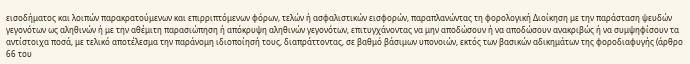εισοδήματος και λοιπών παρακρατούμενων και επιρριπτόμενων φόρων, τελών ή ασφαλιστικών εισφορών, παραπλανώντας τη φορολογική Διοίκηση με την παράσταση ψευδών γεγονότων ως αληθινών ή με την αθέμιτη παρασιώπηση ή απόκρυψη αληθινών γεγονότων, επιτυγχάνοντας να μην αποδώσουν ή να αποδώσουν ανακριβώς ή να συμψηφίσουν τα αντίστοιχα ποσά, με τελικό αποτέλεσμα την παράνομη ιδιοποίησή τους, διαπράττοντας, σε βαθμό βάσιμων υπονοιών, εκτός των βασικών αδικημάτων της φοροδιαφυγής (άρθρο 66 του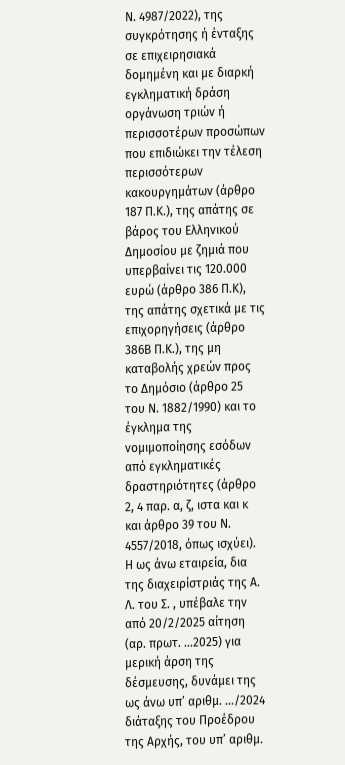Ν. 4987/2022), της συγκρότησης ή ένταξης σε επιχειρησιακά δομημένη και με διαρκή εγκληματική δράση οργάνωση τριών ή περισσοτέρων προσώπων που επιδιώκει την τέλεση περισσότερων κακουργημάτων (άρθρο 187 Π.Κ.), της απάτης σε βάρος του Ελληνικού Δημοσίου με ζημιά που υπερβαίνει τις 120.000 ευρώ (άρθρο 386 Π.Κ), της απάτης σχετικά με τις επιχορηγήσεις (άρθρο 386Β Π.Κ.), της μη καταβολής χρεών προς το Δημόσιο (άρθρο 25 του Ν. 1882/1990) και το έγκλημα της νομιμοποίησης εσόδων από εγκληματικές δραστηριότητες (άρθρο 2, 4 παρ. α, ζ, ιστα και κ και άρθρο 39 του Ν. 4557/2018, όπως ισχύει).
Η ως άνω εταιρεία, δια της διαχειρίστριάς της Α. Λ. του Σ. , υπέβαλε την από 20/2/2025 αίτηση (αρ. πρωτ. …2025) για μερική άρση της δέσμευσης, δυνάμει της ως άνω υπ’ αριθμ. …/2024 διάταξης του Προέδρου της Αρχής, του υπ’ αριθμ.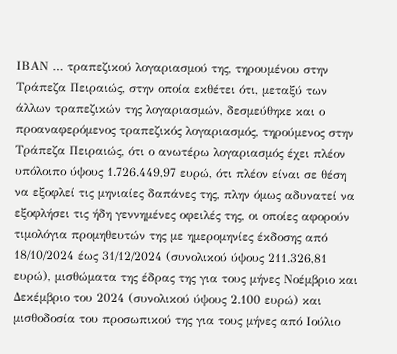ΙΒΑΝ … τραπεζικού λογαριασμού της, τηρουμένου στην Τράπεζα Πειραιώς, στην οποία εκθέτει ότι, μεταξύ των άλλων τραπεζικών της λογαριασμών, δεσμεύθηκε και ο προαναφερόμενος τραπεζικός λογαριασμός, τηρούμενος στην Τράπεζα Πειραιώς, ότι ο ανωτέρω λογαριασμός έχει πλέον υπόλοιπο ύψους 1.726.449,97 ευρώ, ότι πλέον είναι σε θέση να εξοφλεί τις μηνιαίες δαπάνες της, πλην όμως αδυνατεί να εξοφλήσει τις ήδη γεννημένες οφειλές της, οι οποίες αφορούν τιμολόγια προμηθευτών της με ημερομηνίες έκδοσης από 18/10/2024 έως 31/12/2024 (συνολικού ύψους 211.326,81 ευρώ), μισθώματα της έδρας της για τους μήνες Νοέμβριο και Δεκέμβριο του 2024 (συνολικού ύψους 2.100 ευρώ) και μισθοδοσία του προσωπικού της για τους μήνες από Ιούλιο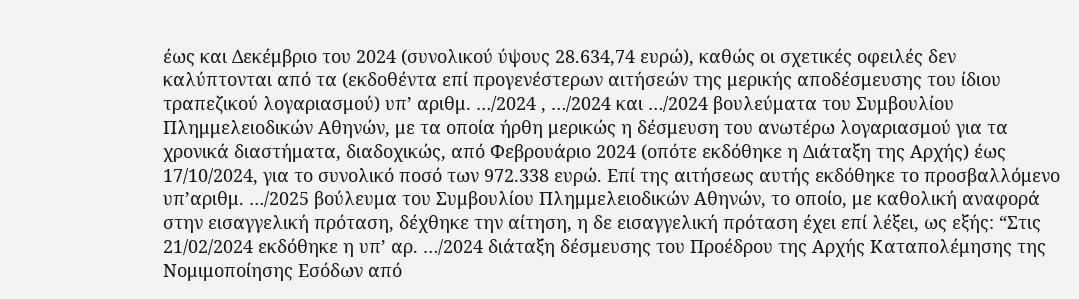έως και Δεκέμβριο του 2024 (συνολικού ύψους 28.634,74 ευρώ), καθώς οι σχετικές οφειλές δεν καλύπτονται από τα (εκδοθέντα επί προγενέστερων αιτήσεών της μερικής αποδέσμευσης του ίδιου τραπεζικού λογαριασμού) υπ’ αριθμ. …/2024 , …/2024 και …/2024 βουλεύματα του Συμβουλίου Πλημμελειοδικών Αθηνών, με τα οποία ήρθη μερικώς η δέσμευση του ανωτέρω λογαριασμού για τα χρονικά διαστήματα, διαδοχικώς, από Φεβρουάριο 2024 (οπότε εκδόθηκε η Διάταξη της Αρχής) έως 17/10/2024, για το συνολικό ποσό των 972.338 ευρώ. Επί της αιτήσεως αυτής εκδόθηκε το προσβαλλόμενο υπ’αριθμ. …/2025 βούλευμα του Συμβουλίου Πλημμελειοδικών Αθηνών, το οποίο, με καθολική αναφορά στην εισαγγελική πρόταση, δέχθηκε την αίτηση, η δε εισαγγελική πρόταση έχει επί λέξει, ως εξής: “Στις 21/02/2024 εκδόθηκε η υπ’ αρ. …/2024 διάταξη δέσμευσης του Προέδρου της Αρχής Καταπολέμησης της Νομιμοποίησης Εσόδων από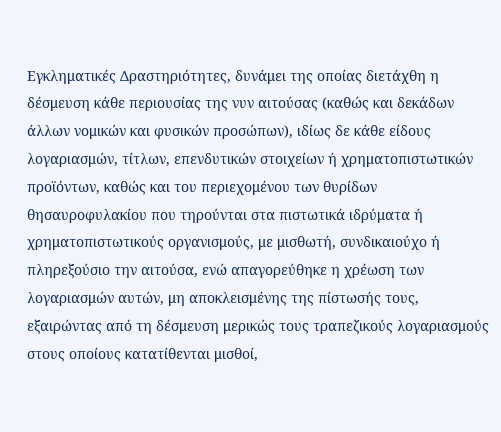Εγκληματικές Δραστηριότητες, δυνάμει της οποίας διετάχθη η δέσμευση κάθε περιουσίας της νυν αιτούσας (καθώς και δεκάδων άλλων νομικών και φυσικών προσώπων), ιδίως δε κάθε είδους λογαριασμών, τίτλων, επενδυτικών στοιχείων ή χρηματοπιστωτικών προϊόντων, καθώς και του περιεχομένου των θυρίδων θησαυροφυλακίου που τηρούνται στα πιστωτικά ιδρύματα ή χρηματοπιστωτικούς οργανισμούς, με μισθωτή, συνδικαιούχο ή πληρεξούσιο την αιτούσα, ενώ απαγορεύθηκε η χρέωση των λογαριασμών αυτών, μη αποκλεισμένης της πίστωσής τους, εξαιρώντας από τη δέσμευση μερικώς τους τραπεζικούς λογαριασμούς στους οποίους κατατίθενται μισθοί,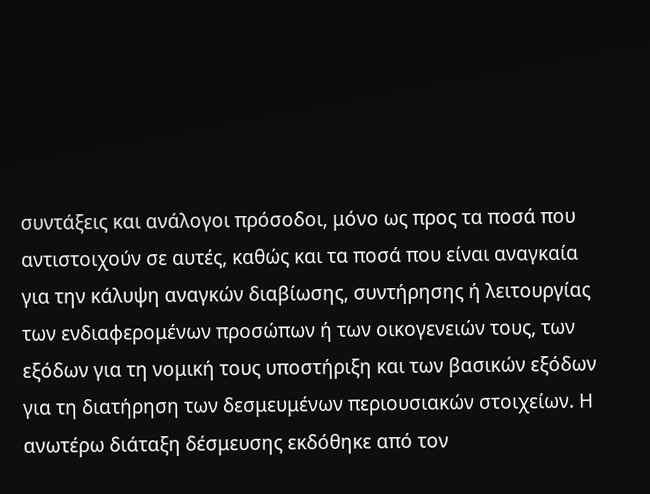συντάξεις και ανάλογοι πρόσοδοι, μόνο ως προς τα ποσά που αντιστοιχούν σε αυτές, καθώς και τα ποσά που είναι αναγκαία για την κάλυψη αναγκών διαβίωσης, συντήρησης ή λειτουργίας των ενδιαφερομένων προσώπων ή των οικογενειών τους, των εξόδων για τη νομική τους υποστήριξη και των βασικών εξόδων για τη διατήρηση των δεσμευμένων περιουσιακών στοιχείων. Η ανωτέρω διάταξη δέσμευσης εκδόθηκε από τον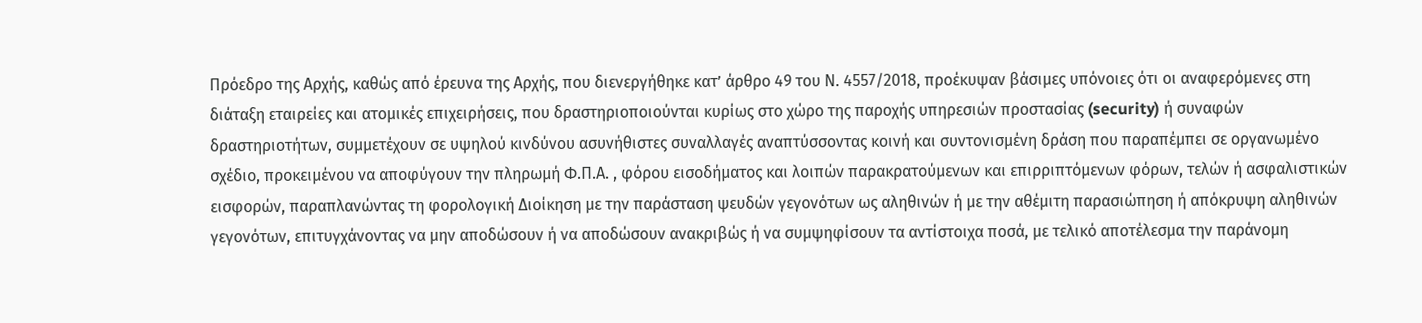Πρόεδρο της Αρχής, καθώς από έρευνα της Αρχής, που διενεργήθηκε κατ’ άρθρο 49 του Ν. 4557/2018, προέκυψαν βάσιμες υπόνοιες ότι οι αναφερόμενες στη διάταξη εταιρείες και ατομικές επιχειρήσεις, που δραστηριοποιούνται κυρίως στο χώρο της παροχής υπηρεσιών προστασίας (security) ή συναφών δραστηριοτήτων, συμμετέχουν σε υψηλού κινδύνου ασυνήθιστες συναλλαγές αναπτύσσοντας κοινή και συντονισμένη δράση που παραπέμπει σε οργανωμένο σχέδιο, προκειμένου να αποφύγουν την πληρωμή Φ.Π.Α. , φόρου εισοδήματος και λοιπών παρακρατούμενων και επιρριπτόμενων φόρων, τελών ή ασφαλιστικών εισφορών, παραπλανώντας τη φορολογική Διοίκηση με την παράσταση ψευδών γεγονότων ως αληθινών ή με την αθέμιτη παρασιώπηση ή απόκρυψη αληθινών γεγονότων, επιτυγχάνοντας να μην αποδώσουν ή να αποδώσουν ανακριβώς ή να συμψηφίσουν τα αντίστοιχα ποσά, με τελικό αποτέλεσμα την παράνομη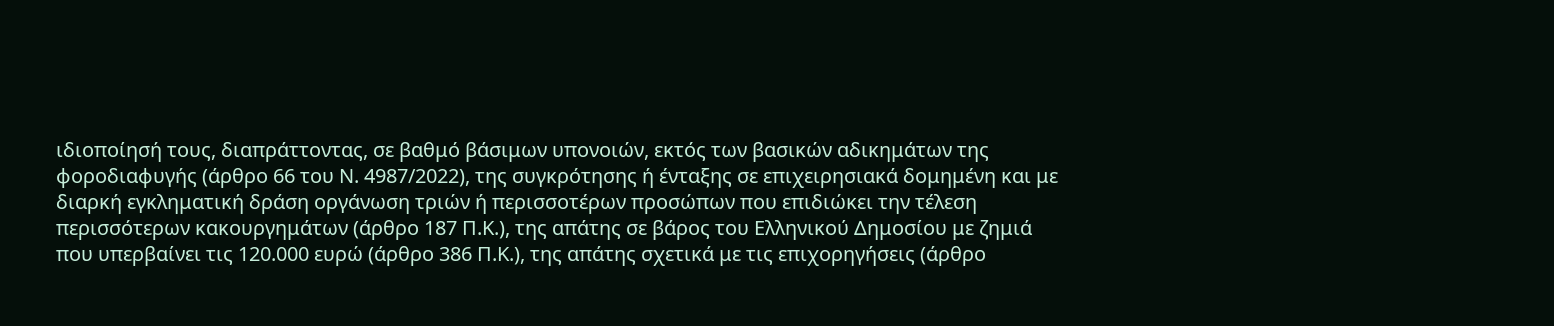ιδιοποίησή τους, διαπράττοντας, σε βαθμό βάσιμων υπονοιών, εκτός των βασικών αδικημάτων της φοροδιαφυγής (άρθρο 66 του Ν. 4987/2022), της συγκρότησης ή ένταξης σε επιχειρησιακά δομημένη και με διαρκή εγκληματική δράση οργάνωση τριών ή περισσοτέρων προσώπων που επιδιώκει την τέλεση περισσότερων κακουργημάτων (άρθρο 187 Π.Κ.), της απάτης σε βάρος του Ελληνικού Δημοσίου με ζημιά που υπερβαίνει τις 120.000 ευρώ (άρθρο 386 Π.Κ.), της απάτης σχετικά με τις επιχορηγήσεις (άρθρο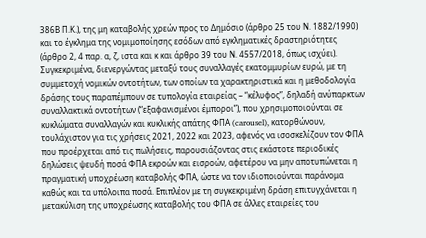386Β Π.Κ.), της μη καταβολής χρεών προς το Δημόσιο (άρθρο 25 του Ν. 1882/1990) και το έγκλημα της νομιμοποίησης εσόδων από εγκληματικές δραστηριότητες (άρθρο 2, 4 παρ. α, ζ, ιστα και κ και άρθρο 39 του Ν. 4557/2018, όπως ισχύει). Συγκεκριμένα, διενεργώντας μεταξύ τους συναλλαγές εκατομμυρίων ευρώ, με τη συμμετοχή νομικών οντοτήτων, των οποίων τα χαρακτηριστικά και η μεθοδολογία δράσης τους παραπέμπουν σε τυπολογία εταιρείας – “κέλυφος”, δηλαδή ανύπαρκτων συναλλακτικά οντοτήτων (“εξαφανισμένοι έμποροι”), που χρησιμοποιούνται σε κυκλώματα συναλλαγών και κυκλικής απάτης ΦΠΑ (carousel), κατορθώνουν, τουλάχιστον για τις χρήσεις 2021, 2022 και 2023, αφενός να ισοσκελίζουν τον ΦΠΑ που προέρχεται από τις πωλήσεις, παρουσιάζοντας στις εκάστοτε περιοδικές δηλώσεις ψευδή ποσά ΦΠΑ εκροών και εισροών, αφετέρου να μην αποτυπώνεται η πραγματική υποχρέωση καταβολής ΦΠΑ, ώστε να τον ιδιοποιούνται παράνομα καθώς και τα υπόλοιπα ποσά. Επιπλέον με τη συγκεκριμένη δράση επιτυγχάνεται η μετακύλιση της υποχρέωσης καταβολής του ΦΠΑ σε άλλες εταιρείες του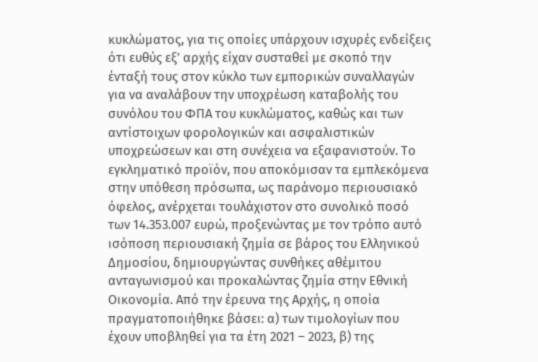κυκλώματος, για τις οποίες υπάρχουν ισχυρές ενδείξεις ότι ευθύς εξ’ αρχής είχαν συσταθεί με σκοπό την ένταξή τους στον κύκλο των εμπορικών συναλλαγών για να αναλάβουν την υποχρέωση καταβολής του συνόλου του ΦΠΑ του κυκλώματος, καθώς και των αντίστοιχων φορολογικών και ασφαλιστικών υποχρεώσεων και στη συνέχεια να εξαφανιστούν. Το εγκληματικό προϊόν, που αποκόμισαν τα εμπλεκόμενα στην υπόθεση πρόσωπα, ως παράνομο περιουσιακό όφελος, ανέρχεται τουλάχιστον στο συνολικό ποσό των 14.353.007 ευρώ, προξενώντας με τον τρόπο αυτό ισόποση περιουσιακή ζημία σε βάρος του Ελληνικού Δημοσίου, δημιουργώντας συνθήκες αθέμιτου ανταγωνισμού και προκαλώντας ζημία στην Εθνική Οικονομία. Από την έρευνα της Αρχής, η οποία πραγματοποιήθηκε βάσει: α) των τιμολογίων που έχουν υποβληθεί για τα έτη 2021 – 2023, β) της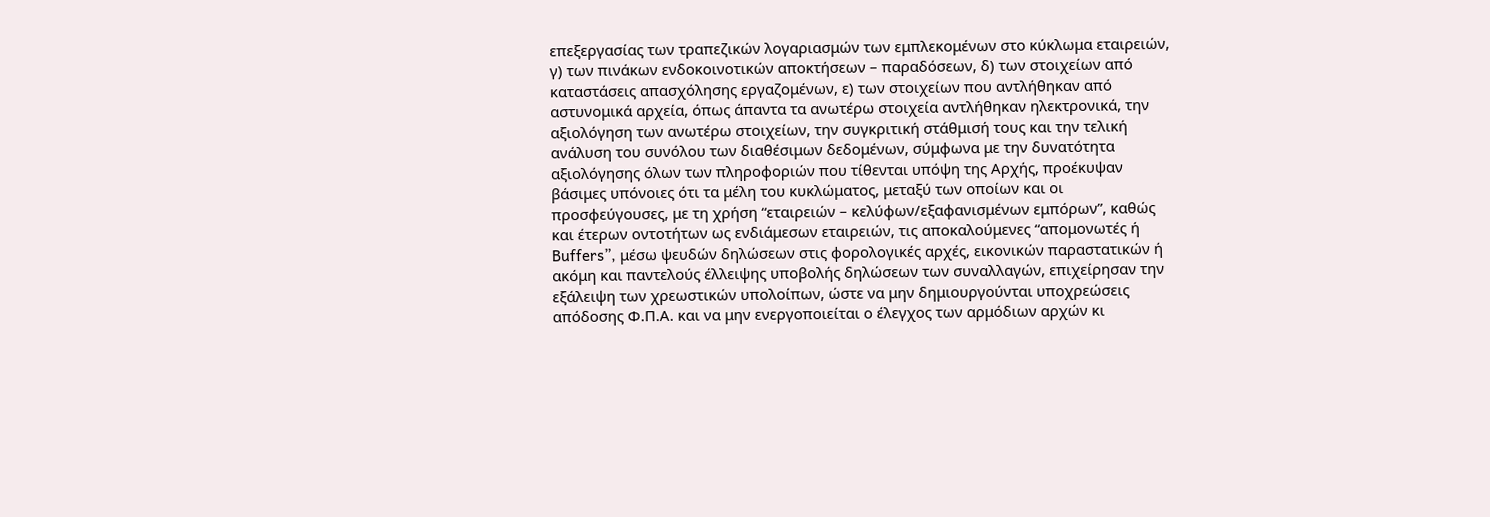επεξεργασίας των τραπεζικών λογαριασμών των εμπλεκομένων στο κύκλωμα εταιρειών, γ) των πινάκων ενδοκοινοτικών αποκτήσεων – παραδόσεων, δ) των στοιχείων από καταστάσεις απασχόλησης εργαζομένων, ε) των στοιχείων που αντλήθηκαν από αστυνομικά αρχεία, όπως άπαντα τα ανωτέρω στοιχεία αντλήθηκαν ηλεκτρονικά, την αξιολόγηση των ανωτέρω στοιχείων, την συγκριτική στάθμισή τους και την τελική ανάλυση του συνόλου των διαθέσιμων δεδομένων, σύμφωνα με την δυνατότητα αξιολόγησης όλων των πληροφοριών που τίθενται υπόψη της Αρχής, προέκυψαν βάσιμες υπόνοιες ότι τα μέλη του κυκλώματος, μεταξύ των οποίων και οι προσφεύγουσες, με τη χρήση “εταιρειών – κελύφων/εξαφανισμένων εμπόρων”, καθώς και έτερων οντοτήτων ως ενδιάμεσων εταιρειών, τις αποκαλούμενες “απομονωτές ή Buffers”, μέσω ψευδών δηλώσεων στις φορολογικές αρχές, εικονικών παραστατικών ή ακόμη και παντελούς έλλειψης υποβολής δηλώσεων των συναλλαγών, επιχείρησαν την εξάλειψη των χρεωστικών υπολοίπων, ώστε να μην δημιουργούνται υποχρεώσεις απόδοσης Φ.Π.Α. και να μην ενεργοποιείται ο έλεγχος των αρμόδιων αρχών κι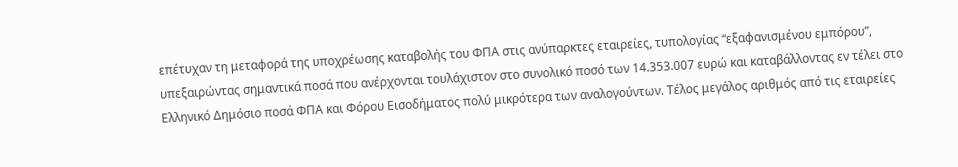επέτυχαν τη μεταφορά της υποχρέωσης καταβολής του ΦΠΑ στις ανύπαρκτες εταιρείες, τυπολογίας “εξαφανισμένου εμπόρου”, υπεξαιρώντας σημαντικά ποσά που ανέρχονται τουλάχιστον στο συνολικό ποσό των 14.353.007 ευρώ και καταβάλλοντας εν τέλει στο Ελληνικό Δημόσιο ποσά ΦΠΑ και Φόρου Εισοδήματος πολύ μικρότερα των αναλογούντων. Τέλος μεγάλος αριθμός από τις εταιρείες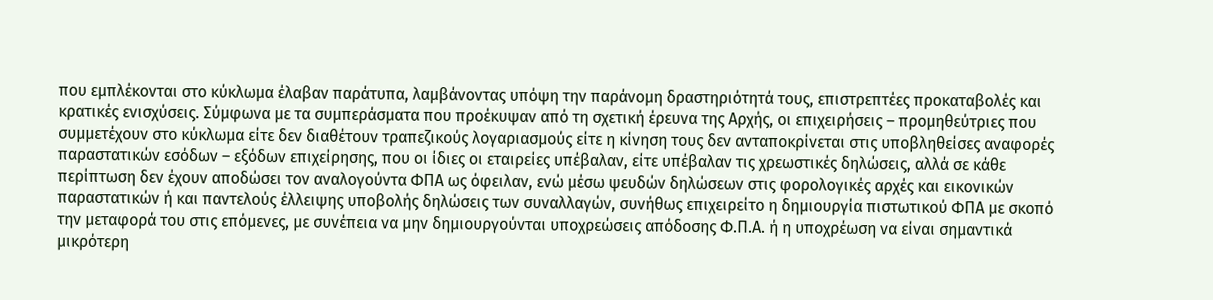που εμπλέκονται στο κύκλωμα έλαβαν παράτυπα, λαμβάνοντας υπόψη την παράνομη δραστηριότητά τους, επιστρεπτέες προκαταβολές και κρατικές ενισχύσεις. Σύμφωνα με τα συμπεράσματα που προέκυψαν από τη σχετική έρευνα της Αρχής, οι επιχειρήσεις – προμηθεύτριες που συμμετέχουν στο κύκλωμα είτε δεν διαθέτουν τραπεζικούς λογαριασμούς είτε η κίνηση τους δεν ανταποκρίνεται στις υποβληθείσες αναφορές παραστατικών εσόδων – εξόδων επιχείρησης, που οι ίδιες οι εταιρείες υπέβαλαν, είτε υπέβαλαν τις χρεωστικές δηλώσεις, αλλά σε κάθε περίπτωση δεν έχουν αποδώσει τον αναλογούντα ΦΠΑ ως όφειλαν, ενώ μέσω ψευδών δηλώσεων στις φορολογικές αρχές και εικονικών παραστατικών ή και παντελούς έλλειψης υποβολής δηλώσεις των συναλλαγών, συνήθως επιχειρείτο η δημιουργία πιστωτικού ΦΠΑ με σκοπό την μεταφορά του στις επόμενες, με συνέπεια να μην δημιουργούνται υποχρεώσεις απόδοσης Φ.Π.Α. ή η υποχρέωση να είναι σημαντικά μικρότερη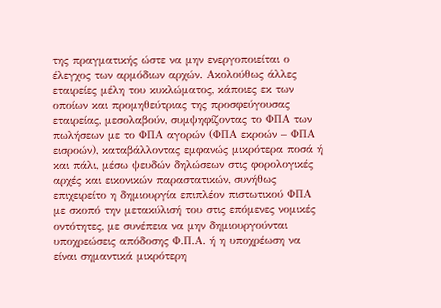της πραγματικής ώστε να μην ενεργοποιείται ο έλεγχος των αρμόδιων αρχών. Ακολούθως άλλες εταιρείες μέλη του κυκλώματος, κάποιες εκ των οποίων και προμηθεύτριας της προσφεύγουσας εταιρείας, μεσολαβούν, συμψηφίζοντας το ΦΠΑ των πωλήσεων με το ΦΠΑ αγορών (ΦΠΑ εκροών – ΦΠΑ εισροών), καταβάλλοντας εμφανώς μικρότερα ποσά ή και πάλι, μέσω ψευδών δηλώσεων στις φορολογικές αρχές και εικονικών παραστατικών, συνήθως επιχειρείτο η δημιουργία επιπλέον πιστωτικού ΦΠΑ με σκοπό την μετακύλισή του στις επόμενες νομικές οντότητες, με συνέπεια να μην δημιουργούνται υποχρεώσεις απόδοσης Φ.Π.Α. ή η υποχρέωση να είναι σημαντικά μικρότερη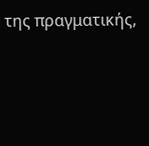της πραγματικής,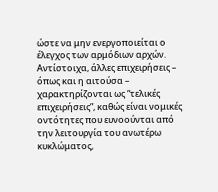ώστε να μην ενεργοποιείται ο έλεγχος των αρμόδιων αρχών. Αντίστοιχα, άλλες επιχειρήσεις – όπως και η αιτούσα – χαρακτηρίζονται ως “τελικές επιχειρήσεις”, καθώς είναι νομικές οντότητες που ευνοούνται από την λειτουργία του ανωτέρω κυκλώματος,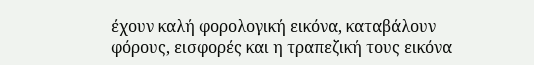έχουν καλή φορολογική εικόνα, καταβάλουν φόρους, εισφορές και η τραπεζική τους εικόνα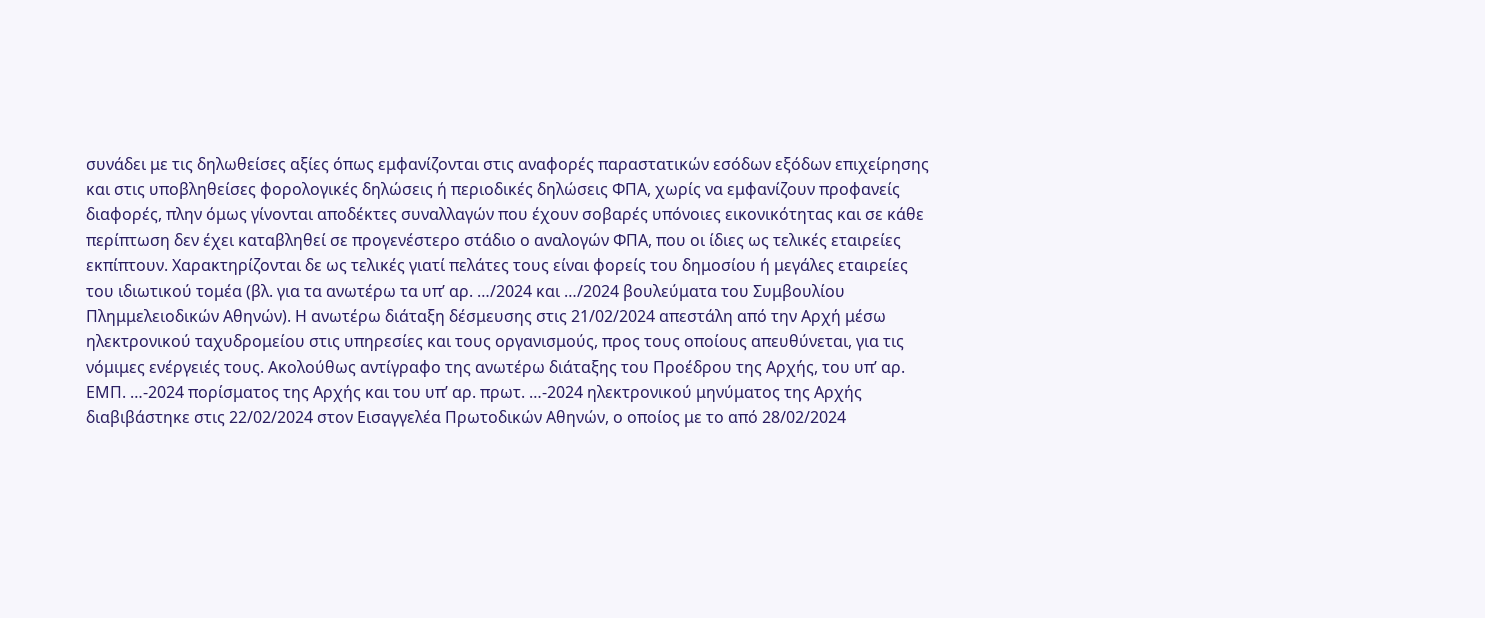συνάδει με τις δηλωθείσες αξίες όπως εμφανίζονται στις αναφορές παραστατικών εσόδων εξόδων επιχείρησης και στις υποβληθείσες φορολογικές δηλώσεις ή περιοδικές δηλώσεις ΦΠΑ, χωρίς να εμφανίζουν προφανείς διαφορές, πλην όμως γίνονται αποδέκτες συναλλαγών που έχουν σοβαρές υπόνοιες εικονικότητας και σε κάθε περίπτωση δεν έχει καταβληθεί σε προγενέστερο στάδιο ο αναλογών ΦΠΑ, που οι ίδιες ως τελικές εταιρείες εκπίπτουν. Χαρακτηρίζονται δε ως τελικές γιατί πελάτες τους είναι φορείς του δημοσίου ή μεγάλες εταιρείες του ιδιωτικού τομέα (βλ. για τα ανωτέρω τα υπ’ αρ. …/2024 και …/2024 βουλεύματα του Συμβουλίου Πλημμελειοδικών Αθηνών). Η ανωτέρω διάταξη δέσμευσης στις 21/02/2024 απεστάλη από την Αρχή μέσω ηλεκτρονικού ταχυδρομείου στις υπηρεσίες και τους οργανισμούς, προς τους οποίους απευθύνεται, για τις νόμιμες ενέργειές τους. Ακολούθως αντίγραφο της ανωτέρω διάταξης του Προέδρου της Αρχής, του υπ’ αρ. ΕΜΠ. …-2024 πορίσματος της Αρχής και του υπ’ αρ. πρωτ. …-2024 ηλεκτρονικού μηνύματος της Αρχής διαβιβάστηκε στις 22/02/2024 στον Εισαγγελέα Πρωτοδικών Αθηνών, ο οποίος με το από 28/02/2024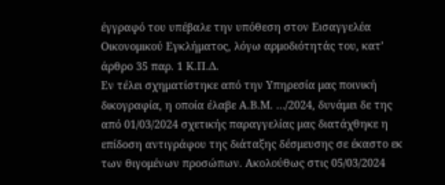έγγραφό του υπέβαλε την υπόθεση στον Εισαγγελέα Οικονομικού Εγκλήματος, λόγω αρμοδιότητάς του, κατ’ άρθρο 35 παρ. 1 Κ.Π.Δ.
Εν τέλει σχηματίστηκε από την Υπηρεσία μας ποινική δικογραφία, η οποία έλαβε Α.Β.Μ. …/2024, δυνάμει δε της από 01/03/2024 σχετικής παραγγελίας μας διατάχθηκε η επίδοση αντιγράφου της διάταξης δέσμευσης σε έκαστο εκ των θιγομένων προσώπων. Ακολούθως στις 05/03/2024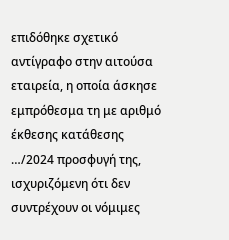επιδόθηκε σχετικό αντίγραφο στην αιτούσα εταιρεία, η οποία άσκησε εμπρόθεσμα τη με αριθμό έκθεσης κατάθεσης …/2024 προσφυγή της, ισχυριζόμενη ότι δεν συντρέχουν οι νόμιμες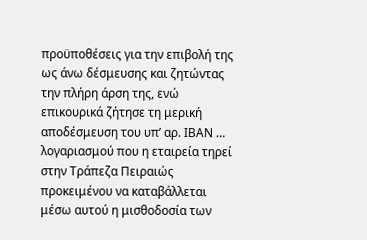προϋποθέσεις για την επιβολή της ως άνω δέσμευσης και ζητώντας την πλήρη άρση της, ενώ επικουρικά ζήτησε τη μερική αποδέσμευση του υπ’ αρ. ΙΒΑΝ … λογαριασμού που η εταιρεία τηρεί στην Τράπεζα Πειραιώς προκειμένου να καταβάλλεται μέσω αυτού η μισθοδοσία των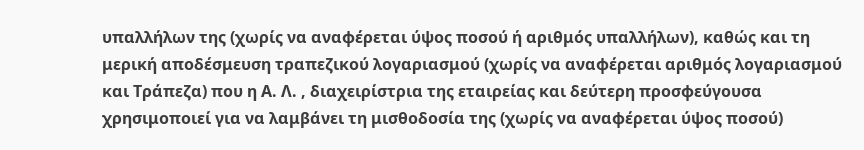υπαλλήλων της (χωρίς να αναφέρεται ύψος ποσού ή αριθμός υπαλλήλων), καθώς και τη μερική αποδέσμευση τραπεζικού λογαριασμού (χωρίς να αναφέρεται αριθμός λογαριασμού και Τράπεζα) που η Α. Λ. , διαχειρίστρια της εταιρείας και δεύτερη προσφεύγουσα χρησιμοποιεί για να λαμβάνει τη μισθοδοσία της (χωρίς να αναφέρεται ύψος ποσού)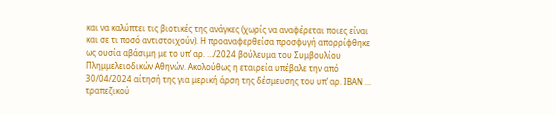και να καλύπτει τις βιοτικές της ανάγκες (χωρίς να αναφέρεται ποιες είναι και σε τι ποσό αντιστοιχούν). Η προαναφερθείσα προσφυγή απορρίφθηκε ως ουσία αβάσιμη με το υπ’ αρ. …/2024 βούλευμα του Συμβουλίου Πλημμελειοδικών Αθηνών. Ακολούθως η εταιρεία υπέβαλε την από 30/04/2024 αίτησή της για μερική άρση της δέσμευσης του υπ’ αρ. ΙΒΑΝ … τραπεζικού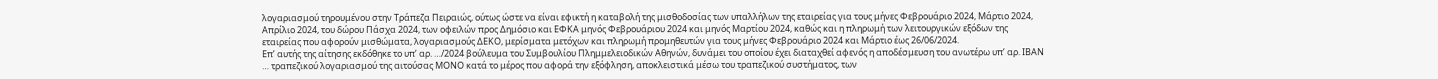λογαριασμού τηρουμένου στην Τράπεζα Πειραιώς, ούτως ώστε να είναι εφικτή η καταβολή της μισθοδοσίας των υπαλλήλων της εταιρείας για τους μήνες Φεβρουάριο 2024, Μάρτιο 2024, Απρίλιο 2024, του δώρου Πάσχα 2024, των οφειλών προς Δημόσιο και ΕΦΚΑ μηνός Φεβρουάριου 2024 και μηνός Μαρτίου 2024, καθώς και η πληρωμή των λειτουργικών εξόδων της εταιρείας που αφορούν μισθώματα, λογαριασμούς ΔΕΚΟ, μερίσματα μετόχων και πληρωμή προμηθευτών για τους μήνες Φεβρουάριο 2024 και Μάρτιο έως 26/06/2024.
Επ’ αυτής της αίτησης εκδόθηκε το υπ’ αρ. …/2024 βούλευμα του Συμβουλίου Πλημμελειοδικών Αθηνών, δυνάμει του οποίου έχει διαταχθεί αφενός η αποδέσμευση του ανωτέρω υπ’ αρ. ΙΒΑΝ … τραπεζικού λογαριασμού της αιτούσας ΜΟΝΟ κατά το μέρος που αφορά την εξόφληση, αποκλειστικά μέσω του τραπεζικού συστήματος, των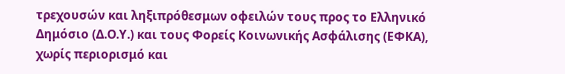τρεχουσών και ληξιπρόθεσμων οφειλών τους προς το Ελληνικό Δημόσιο (Δ.Ο.Υ.) και τους Φορείς Κοινωνικής Ασφάλισης (ΕΦΚΑ), χωρίς περιορισμό και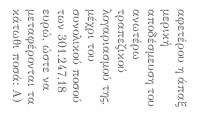αφετέρου η άπαξ μερική αποδέσμευση του ανωτέρω τραπεζικού λογαριασμού της, μέχρι του συνολικού ποσού των 301.247,18 ευρώ, ώστε να μεταφέρονται τα κάτωθι ποσά: Α)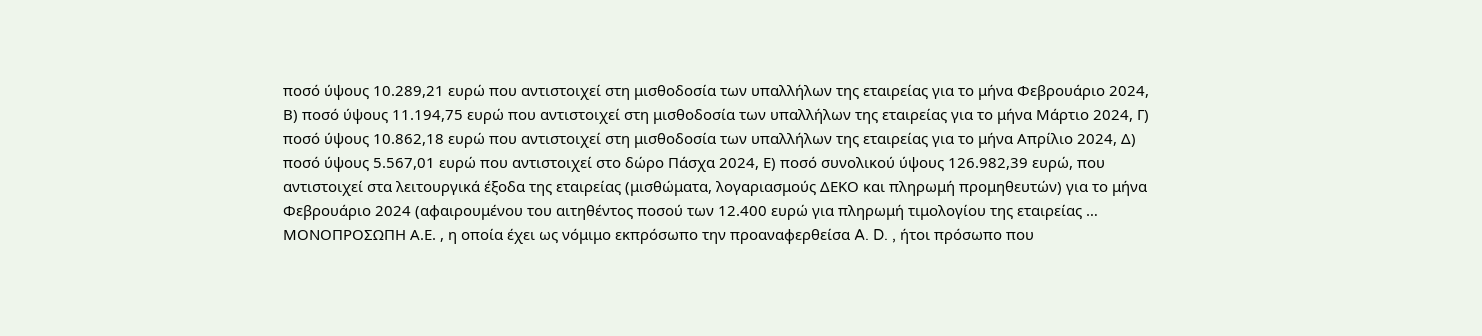ποσό ύψους 10.289,21 ευρώ που αντιστοιχεί στη μισθοδοσία των υπαλλήλων της εταιρείας για το μήνα Φεβρουάριο 2024, Β) ποσό ύψους 11.194,75 ευρώ που αντιστοιχεί στη μισθοδοσία των υπαλλήλων της εταιρείας για το μήνα Μάρτιο 2024, Γ) ποσό ύψους 10.862,18 ευρώ που αντιστοιχεί στη μισθοδοσία των υπαλλήλων της εταιρείας για το μήνα Απρίλιο 2024, Δ) ποσό ύψους 5.567,01 ευρώ που αντιστοιχεί στο δώρο Πάσχα 2024, Ε) ποσό συνολικού ύψους 126.982,39 ευρώ, που αντιστοιχεί στα λειτουργικά έξοδα της εταιρείας (μισθώματα, λογαριασμούς ΔΕΚΟ και πληρωμή προμηθευτών) για το μήνα Φεβρουάριο 2024 (αφαιρουμένου του αιτηθέντος ποσού των 12.400 ευρώ για πληρωμή τιμολογίου της εταιρείας … ΜΟΝΟΠΡΟΣΩΠΗ Α.Ε. , η οποία έχει ως νόμιμο εκπρόσωπο την προαναφερθείσα A. D. , ήτοι πρόσωπο που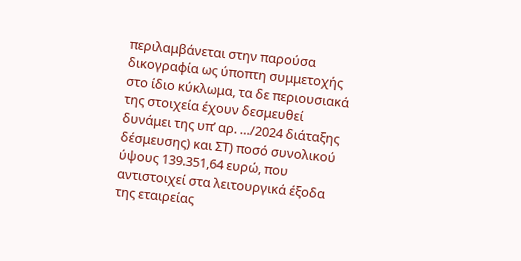περιλαμβάνεται στην παρούσα δικογραφία ως ύποπτη συμμετοχής στο ίδιο κύκλωμα, τα δε περιουσιακά της στοιχεία έχουν δεσμευθεί δυνάμει της υπ’ αρ. …/2024 διάταξης δέσμευσης) και ΣΤ) ποσό συνολικού ύψους 139.351,64 ευρώ, που αντιστοιχεί στα λειτουργικά έξοδα της εταιρείας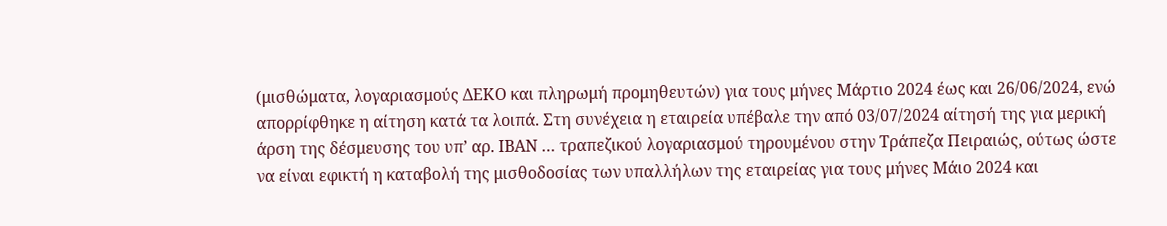(μισθώματα, λογαριασμούς ΔΕΚΟ και πληρωμή προμηθευτών) για τους μήνες Μάρτιο 2024 έως και 26/06/2024, ενώ απορρίφθηκε η αίτηση κατά τα λοιπά. Στη συνέχεια η εταιρεία υπέβαλε την από 03/07/2024 αίτησή της για μερική άρση της δέσμευσης του υπ’ αρ. ΙΒΑΝ … τραπεζικού λογαριασμού τηρουμένου στην Τράπεζα Πειραιώς, ούτως ώστε να είναι εφικτή η καταβολή της μισθοδοσίας των υπαλλήλων της εταιρείας για τους μήνες Μάιο 2024 και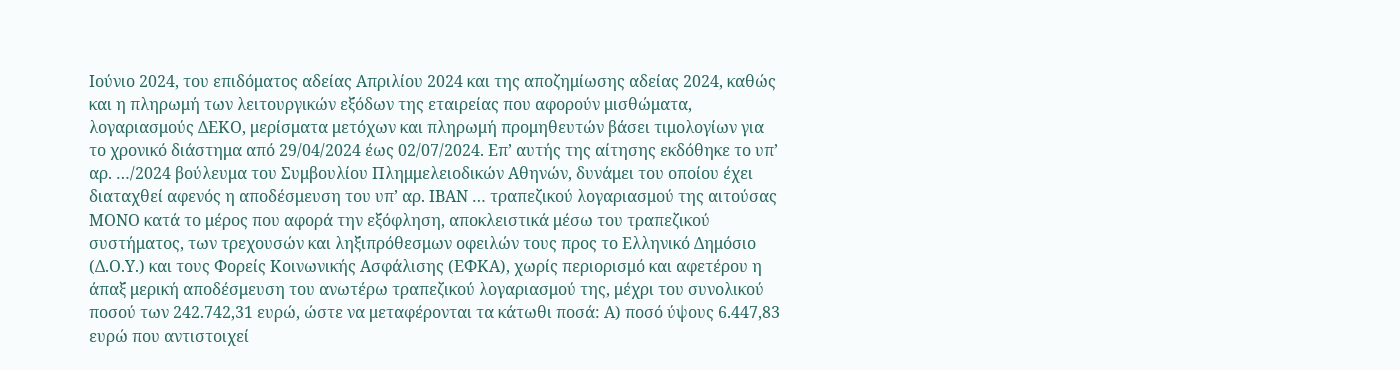Ιούνιο 2024, του επιδόματος αδείας Απριλίου 2024 και της αποζημίωσης αδείας 2024, καθώς και η πληρωμή των λειτουργικών εξόδων της εταιρείας που αφορούν μισθώματα, λογαριασμούς ΔΕΚΟ, μερίσματα μετόχων και πληρωμή προμηθευτών βάσει τιμολογίων για το χρονικό διάστημα από 29/04/2024 έως 02/07/2024. Επ’ αυτής της αίτησης εκδόθηκε το υπ’ αρ. …/2024 βούλευμα του Συμβουλίου Πλημμελειοδικών Αθηνών, δυνάμει του οποίου έχει διαταχθεί αφενός η αποδέσμευση του υπ’ αρ. ΙΒΑΝ … τραπεζικού λογαριασμού της αιτούσας ΜΟΝΟ κατά το μέρος που αφορά την εξόφληση, αποκλειστικά μέσω του τραπεζικού συστήματος, των τρεχουσών και ληξιπρόθεσμων οφειλών τους προς το Ελληνικό Δημόσιο (Δ.Ο.Υ.) και τους Φορείς Κοινωνικής Ασφάλισης (ΕΦΚΑ), χωρίς περιορισμό και αφετέρου η άπαξ μερική αποδέσμευση του ανωτέρω τραπεζικού λογαριασμού της, μέχρι του συνολικού ποσού των 242.742,31 ευρώ, ώστε να μεταφέρονται τα κάτωθι ποσά: Α) ποσό ύψους 6.447,83 ευρώ που αντιστοιχεί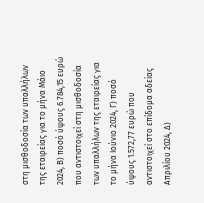στη μισθοδοσία των υπαλλήλων της εταιρείας για το μήνα Μάιο 2024, Β) ποσό ύψους 6.784,15 ευρώ που αντιστοιχεί στη μισθοδοσία των υπαλλήλων της εταιρείας για το μήνα Ιούνιο 2024, Γ) ποσό ύψους 1.572,77 ευρώ που αντιστοιχεί στο επίδομα αδείας Απριλίου 2024, Δ)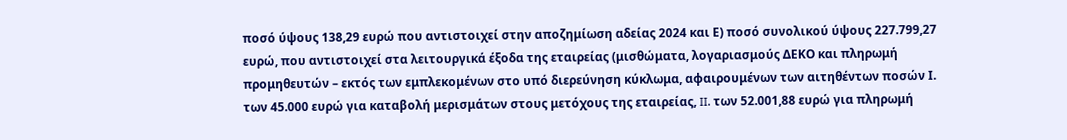ποσό ύψους 138,29 ευρώ που αντιστοιχεί στην αποζημίωση αδείας 2024 και Ε) ποσό συνολικού ύψους 227.799,27 ευρώ, που αντιστοιχεί στα λειτουργικά έξοδα της εταιρείας (μισθώματα, λογαριασμούς ΔΕΚΟ και πληρωμή προμηθευτών – εκτός των εμπλεκομένων στο υπό διερεύνηση κύκλωμα, αφαιρουμένων των αιτηθέντων ποσών Ι. των 45.000 ευρώ για καταβολή μερισμάτων στους μετόχους της εταιρείας, II. των 52.001,88 ευρώ για πληρωμή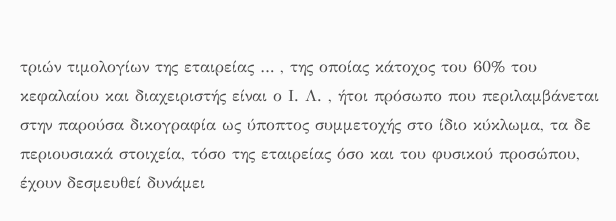τριών τιμολογίων της εταιρείας … , της οποίας κάτοχος του 60% του κεφαλαίου και διαχειριστής είναι ο Ι. Λ. , ήτοι πρόσωπο που περιλαμβάνεται στην παρούσα δικογραφία ως ύποπτος συμμετοχής στο ίδιο κύκλωμα, τα δε περιουσιακά στοιχεία, τόσο της εταιρείας όσο και του φυσικού προσώπου, έχουν δεσμευθεί δυνάμει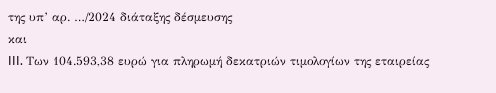της υπ’ αρ. …/2024 διάταξης δέσμευσης
και
III. Των 104.593,38 ευρώ για πληρωμή δεκατριών τιμολογίων της εταιρείας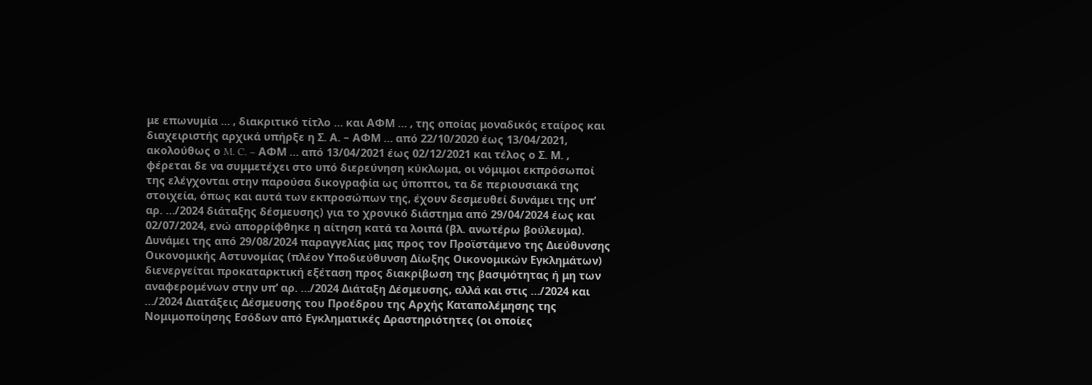με επωνυμία … , διακριτικό τίτλο … και ΑΦΜ … , της οποίας μοναδικός εταίρος και διαχειριστής αρχικά υπήρξε η Σ. Α. – ΑΦΜ … από 22/10/2020 έως 13/04/2021, ακολούθως ο M. C. – ΑΦΜ … από 13/04/2021 έως 02/12/2021 και τέλος ο Σ. Μ. , φέρεται δε να συμμετέχει στο υπό διερεύνηση κύκλωμα, οι νόμιμοι εκπρόσωποί της ελέγχονται στην παρούσα δικογραφία ως ύποπτοι, τα δε περιουσιακά της στοιχεία, όπως και αυτά των εκπροσώπων της, έχουν δεσμευθεί δυνάμει της υπ’ αρ. …/2024 διάταξης δέσμευσης) για το χρονικό διάστημα από 29/04/2024 έως και 02/07/2024, ενώ απορρίφθηκε η αίτηση κατά τα λοιπά (βλ. ανωτέρω βούλευμα). Δυνάμει της από 29/08/2024 παραγγελίας μας προς τον Προϊστάμενο της Διεύθυνσης Οικονομικής Αστυνομίας (πλέον Υποδιεύθυνση Δίωξης Οικονομικών Εγκλημάτων) διενεργείται προκαταρκτική εξέταση προς διακρίβωση της βασιμότητας ή μη των αναφερομένων στην υπ’ αρ. …/2024 Διάταξη Δέσμευσης, αλλά και στις …/2024 και …/2024 Διατάξεις Δέσμευσης του Προέδρου της Αρχής Καταπολέμησης της Νομιμοποίησης Εσόδων από Εγκληματικές Δραστηριότητες (οι οποίες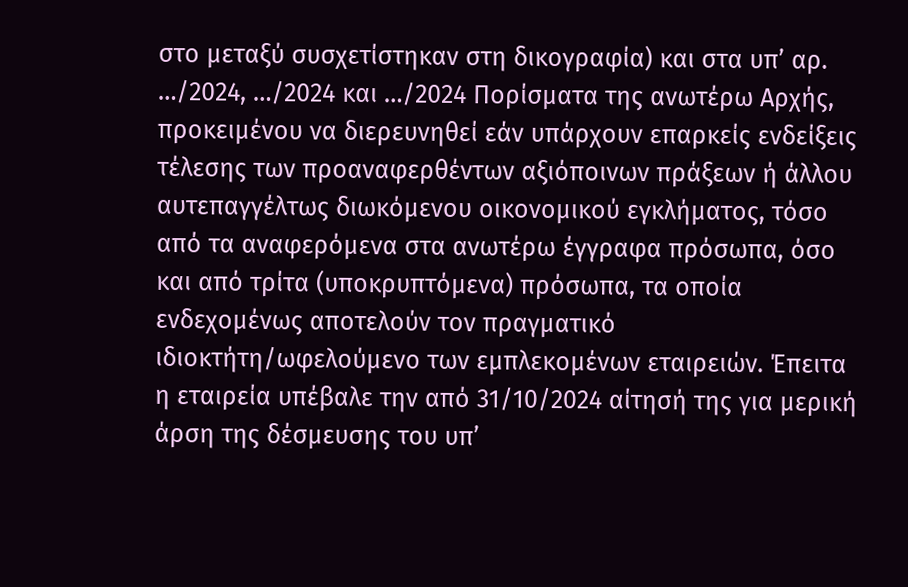στο μεταξύ συσχετίστηκαν στη δικογραφία) και στα υπ’ αρ. …/2024, …/2024 και …/2024 Πορίσματα της ανωτέρω Αρχής, προκειμένου να διερευνηθεί εάν υπάρχουν επαρκείς ενδείξεις τέλεσης των προαναφερθέντων αξιόποινων πράξεων ή άλλου αυτεπαγγέλτως διωκόμενου οικονομικού εγκλήματος, τόσο από τα αναφερόμενα στα ανωτέρω έγγραφα πρόσωπα, όσο και από τρίτα (υποκρυπτόμενα) πρόσωπα, τα οποία ενδεχομένως αποτελούν τον πραγματικό ιδιοκτήτη/ωφελούμενο των εμπλεκομένων εταιρειών. Έπειτα η εταιρεία υπέβαλε την από 31/10/2024 αίτησή της για μερική άρση της δέσμευσης του υπ’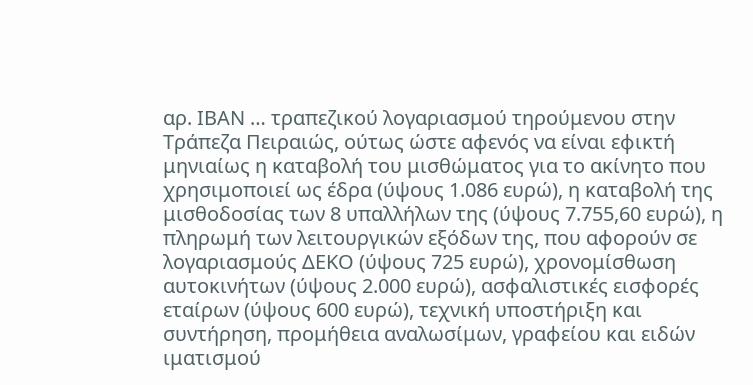αρ. ΙΒΑΝ … τραπεζικού λογαριασμού τηρούμενου στην Τράπεζα Πειραιώς, ούτως ώστε αφενός να είναι εφικτή μηνιαίως η καταβολή του μισθώματος για το ακίνητο που χρησιμοποιεί ως έδρα (ύψους 1.086 ευρώ), η καταβολή της μισθοδοσίας των 8 υπαλλήλων της (ύψους 7.755,60 ευρώ), η πληρωμή των λειτουργικών εξόδων της, που αφορούν σε λογαριασμούς ΔΕΚΟ (ύψους 725 ευρώ), χρονομίσθωση αυτοκινήτων (ύψους 2.000 ευρώ), ασφαλιστικές εισφορές εταίρων (ύψους 600 ευρώ), τεχνική υποστήριξη και συντήρηση, προμήθεια αναλωσίμων, γραφείου και ειδών ιματισμού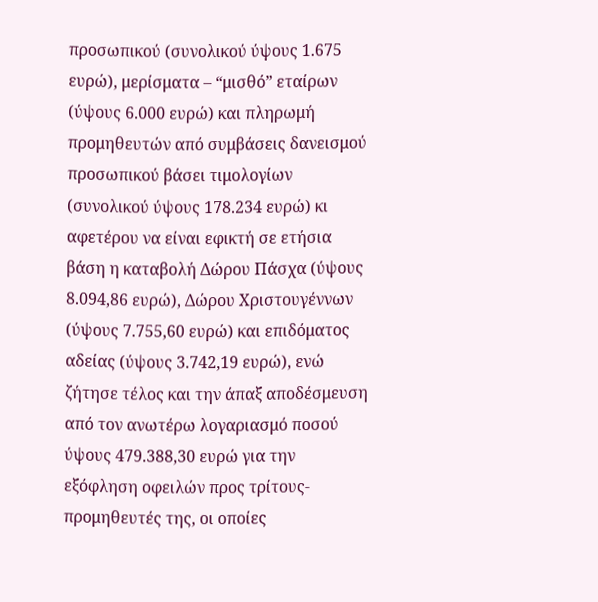προσωπικού (συνολικού ύψους 1.675 ευρώ), μερίσματα – “μισθό” εταίρων (ύψους 6.000 ευρώ) και πληρωμή προμηθευτών από συμβάσεις δανεισμού προσωπικού βάσει τιμολογίων (συνολικού ύψους 178.234 ευρώ) κι αφετέρου να είναι εφικτή σε ετήσια βάση η καταβολή Δώρου Πάσχα (ύψους 8.094,86 ευρώ), Δώρου Χριστουγέννων (ύψους 7.755,60 ευρώ) και επιδόματος αδείας (ύψους 3.742,19 ευρώ), ενώ ζήτησε τέλος και την άπαξ αποδέσμευση από τον ανωτέρω λογαριασμό ποσού ύψους 479.388,30 ευρώ για την εξόφληση οφειλών προς τρίτους-προμηθευτές της, οι οποίες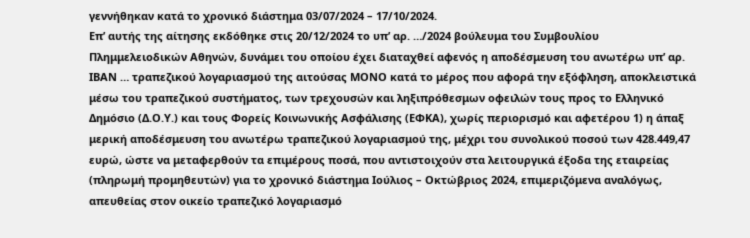γεννήθηκαν κατά το χρονικό διάστημα 03/07/2024 – 17/10/2024.
Επ’ αυτής της αίτησης εκδόθηκε στις 20/12/2024 το υπ’ αρ. …/2024 βούλευμα του Συμβουλίου Πλημμελειοδικών Αθηνών, δυνάμει του οποίου έχει διαταχθεί αφενός η αποδέσμευση του ανωτέρω υπ’ αρ. ΙΒΑΝ … τραπεζικού λογαριασμού της αιτούσας ΜΟΝΟ κατά το μέρος που αφορά την εξόφληση, αποκλειστικά μέσω του τραπεζικού συστήματος, των τρεχουσών και ληξιπρόθεσμων οφειλών τους προς το Ελληνικό Δημόσιο (Δ.Ο.Υ.) και τους Φορείς Κοινωνικής Ασφάλισης (ΕΦΚΑ), χωρίς περιορισμό και αφετέρου 1) η άπαξ μερική αποδέσμευση του ανωτέρω τραπεζικού λογαριασμού της, μέχρι του συνολικού ποσού των 428.449,47 ευρώ, ώστε να μεταφερθούν τα επιμέρους ποσά, που αντιστοιχούν στα λειτουργικά έξοδα της εταιρείας (πληρωμή προμηθευτών) για το χρονικό διάστημα Ιούλιος – Οκτώβριος 2024, επιμεριζόμενα αναλόγως, απευθείας στον οικείο τραπεζικό λογαριασμό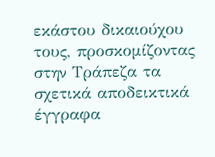εκάστου δικαιούχου τους, προσκομίζοντας στην Τράπεζα τα σχετικά αποδεικτικά έγγραφα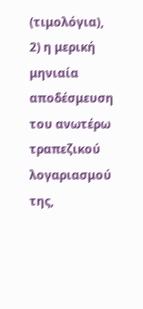(τιμολόγια), 2) η μερική μηνιαία αποδέσμευση του ανωτέρω τραπεζικού λογαριασμού της,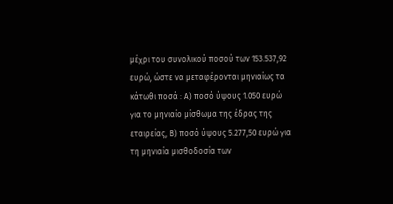μέχρι του συνολικού ποσού των 153.537,92 ευρώ, ώστε να μεταφέρονται μηνιαίως τα κάτωθι ποσά : Α) ποσό ύψους 1.050 ευρώ για το μηνιαίο μίσθωμα της έδρας της εταιρείας, Β) ποσό ύψους 5.277,50 ευρώ για τη μηνιαία μισθοδοσία των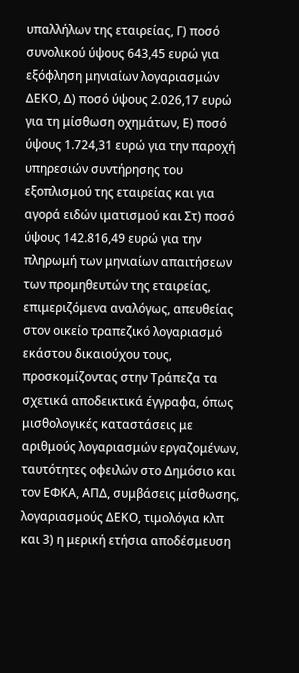υπαλλήλων της εταιρείας, Γ) ποσό συνολικού ύψους 643,45 ευρώ για εξόφληση μηνιαίων λογαριασμών ΔΕΚΟ, Δ) ποσό ύψους 2.026,17 ευρώ για τη μίσθωση οχημάτων, Ε) ποσό ύψους 1.724,31 ευρώ για την παροχή υπηρεσιών συντήρησης του εξοπλισμού της εταιρείας και για αγορά ειδών ιματισμού και Στ) ποσό ύψους 142.816,49 ευρώ για την πληρωμή των μηνιαίων απαιτήσεων των προμηθευτών της εταιρείας, επιμεριζόμενα αναλόγως, απευθείας στον οικείο τραπεζικό λογαριασμό εκάστου δικαιούχου τους, προσκομίζοντας στην Τράπεζα τα σχετικά αποδεικτικά έγγραφα, όπως μισθολογικές καταστάσεις με αριθμούς λογαριασμών εργαζομένων, ταυτότητες οφειλών στο Δημόσιο και τον ΕΦΚΑ, ΑΠΔ, συμβάσεις μίσθωσης, λογαριασμούς ΔΕΚΟ, τιμολόγια κλπ και 3) η μερική ετήσια αποδέσμευση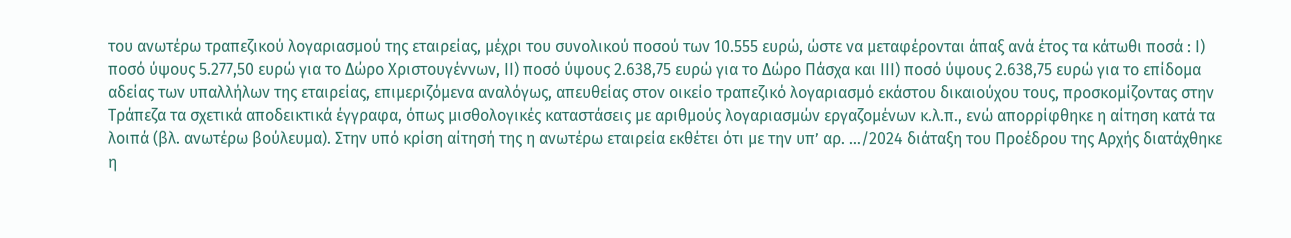του ανωτέρω τραπεζικού λογαριασμού της εταιρείας, μέχρι του συνολικού ποσού των 10.555 ευρώ, ώστε να μεταφέρονται άπαξ ανά έτος τα κάτωθι ποσά : I) ποσό ύψους 5.277,50 ευρώ για το Δώρο Χριστουγέννων, II) ποσό ύψους 2.638,75 ευρώ για το Δώρο Πάσχα και III) ποσό ύψους 2.638,75 ευρώ για το επίδομα αδείας των υπαλλήλων της εταιρείας, επιμεριζόμενα αναλόγως, απευθείας στον οικείο τραπεζικό λογαριασμό εκάστου δικαιούχου τους, προσκομίζοντας στην Τράπεζα τα σχετικά αποδεικτικά έγγραφα, όπως μισθολογικές καταστάσεις με αριθμούς λογαριασμών εργαζομένων κ.λ.π., ενώ απορρίφθηκε η αίτηση κατά τα λοιπά (βλ. ανωτέρω βούλευμα). Στην υπό κρίση αίτησή της η ανωτέρω εταιρεία εκθέτει ότι με την υπ’ αρ. …/2024 διάταξη του Προέδρου της Αρχής διατάχθηκε η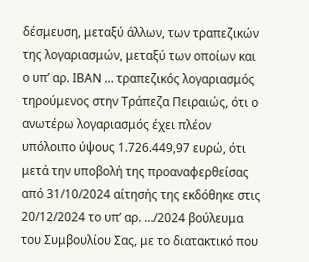δέσμευση, μεταξύ άλλων, των τραπεζικών της λογαριασμών, μεταξύ των οποίων και ο υπ’ αρ. ΙΒΑΝ … τραπεζικός λογαριασμός τηρούμενος στην Τράπεζα Πειραιώς, ότι ο ανωτέρω λογαριασμός έχει πλέον υπόλοιπο ύψους 1.726.449,97 ευρώ, ότι μετά την υποβολή της προαναφερθείσας από 31/10/2024 αίτησής της εκδόθηκε στις 20/12/2024 το υπ’ αρ. …/2024 βούλευμα του Συμβουλίου Σας, με το διατακτικό που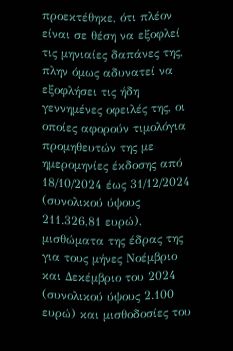προεκτέθηκε, ότι πλέον είναι σε θέση να εξοφλεί τις μηνιαίες δαπάνες της, πλην όμως αδυνατεί να εξοφλήσει τις ήδη γεννημένες οφειλές της, οι οποίες αφορούν τιμολόγια προμηθευτών της με ημερομηνίες έκδοσης από 18/10/2024 έως 31/12/2024 (συνολικού ύψους 211.326,81 ευρώ), μισθώματα της έδρας της για τους μήνες Νοέμβριο και Δεκέμβριο του 2024 (συνολικού ύψους 2.100 ευρώ) και μισθοδοσίες του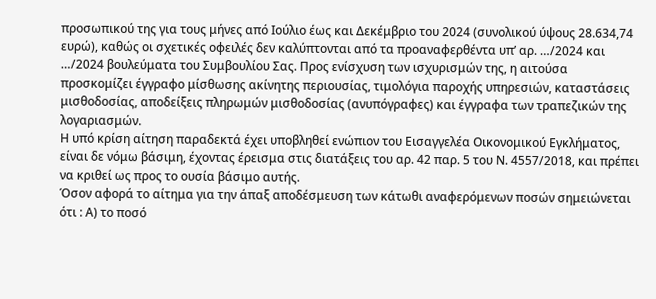προσωπικού της για τους μήνες από Ιούλιο έως και Δεκέμβριο του 2024 (συνολικού ύψους 28.634,74 ευρώ), καθώς οι σχετικές οφειλές δεν καλύπτονται από τα προαναφερθέντα υπ’ αρ. …/2024 και …/2024 βουλεύματα του Συμβουλίου Σας. Προς ενίσχυση των ισχυρισμών της, η αιτούσα προσκομίζει έγγραφο μίσθωσης ακίνητης περιουσίας, τιμολόγια παροχής υπηρεσιών, καταστάσεις μισθοδοσίας, αποδείξεις πληρωμών μισθοδοσίας (ανυπόγραφες) και έγγραφα των τραπεζικών της λογαριασμών.
Η υπό κρίση αίτηση παραδεκτά έχει υποβληθεί ενώπιον του Εισαγγελέα Οικονομικού Εγκλήματος, είναι δε νόμω βάσιμη, έχοντας έρεισμα στις διατάξεις του αρ. 42 παρ. 5 του Ν. 4557/2018, και πρέπει να κριθεί ως προς το ουσία βάσιμο αυτής.
Όσον αφορά το αίτημα για την άπαξ αποδέσμευση των κάτωθι αναφερόμενων ποσών σημειώνεται ότι : Α) το ποσό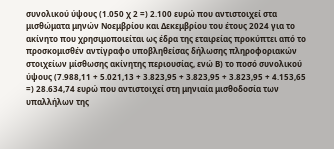συνολικού ύψους (1.050 χ 2 =) 2.100 ευρώ που αντιστοιχεί στα μισθώματα μηνών Νοεμβρίου και Δεκεμβρίου του έτους 2024 για το ακίνητο που χρησιμοποιείται ως έδρα της εταιρείας προκύπτει από το προσκομισθέν αντίγραφο υποβληθείσας δήλωσης πληροφοριακών στοιχείων μίσθωσης ακίνητης περιουσίας, ενώ Β) το ποσό συνολικού ύψους (7.988,11 + 5.021,13 + 3.823,95 + 3.823,95 + 3.823,95 + 4.153,65 =) 28.634,74 ευρώ που αντιστοιχεί στη μηνιαία μισθοδοσία των υπαλλήλων της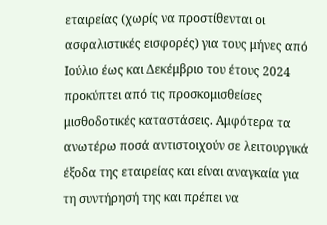εταιρείας (χωρίς να προστίθενται οι ασφαλιστικές εισφορές) για τους μήνες από Ιούλιο έως και Δεκέμβριο του έτους 2024 προκύπτει από τις προσκομισθείσες μισθοδοτικές καταστάσεις. Αμφότερα τα ανωτέρω ποσά αντιστοιχούν σε λειτουργικά έξοδα της εταιρείας και είναι αναγκαία για τη συντήρησή της και πρέπει να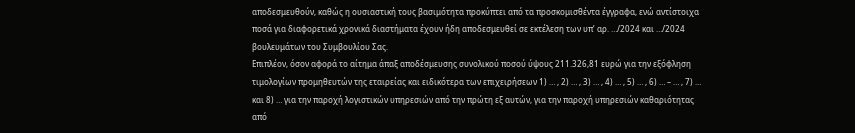αποδεσμευθούν, καθώς η ουσιαστική τους βασιμότητα προκύπτει από τα προσκομισθέντα έγγραφα, ενώ αντίστοιχα ποσά για διαφορετικά χρονικά διαστήματα έχουν ήδη αποδεσμευθεί σε εκτέλεση των υπ’ αρ. …/2024 και …/2024 βουλευμάτων του Συμβουλίου Σας.
Επιπλέον, όσον αφορά το αίτημα άπαξ αποδέσμευσης συνολικού ποσού ύψους 211.326,81 ευρώ για την εξόφληση τιμολογίων προμηθευτών της εταιρείας και ειδικότερα των επιχειρήσεων 1) … , 2) … , 3) … , 4) … , 5) … , 6) … – … , 7) … και 8) … για την παροχή λογιστικών υπηρεσιών από την πρώτη εξ αυτών, για την παροχή υπηρεσιών καθαριότητας από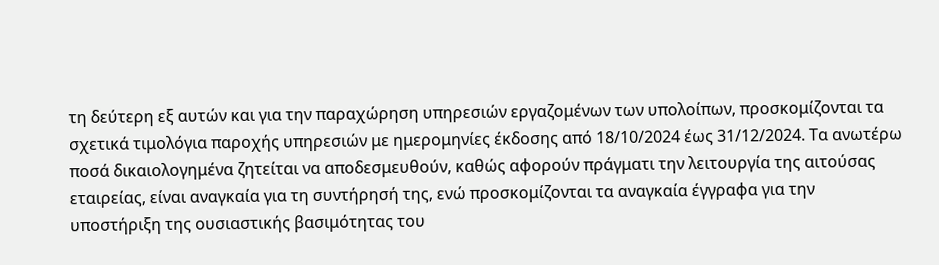τη δεύτερη εξ αυτών και για την παραχώρηση υπηρεσιών εργαζομένων των υπολοίπων, προσκομίζονται τα σχετικά τιμολόγια παροχής υπηρεσιών με ημερομηνίες έκδοσης από 18/10/2024 έως 31/12/2024. Τα ανωτέρω ποσά δικαιολογημένα ζητείται να αποδεσμευθούν, καθώς αφορούν πράγματι την λειτουργία της αιτούσας εταιρείας, είναι αναγκαία για τη συντήρησή της, ενώ προσκομίζονται τα αναγκαία έγγραφα για την υποστήριξη της ουσιαστικής βασιμότητας του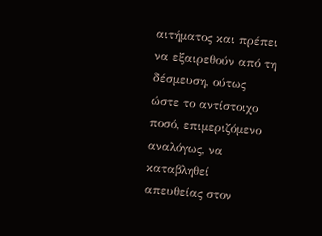αιτήματος και πρέπει να εξαιρεθούν από τη δέσμευση, ούτως ώστε το αντίστοιχο ποσό, επιμεριζόμενο αναλόγως, να καταβληθεί απευθείας στον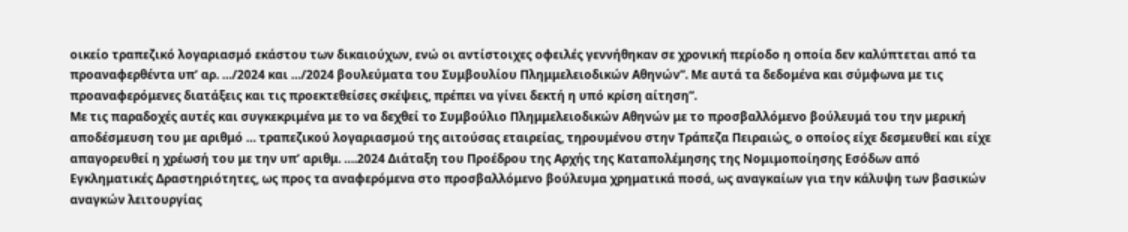οικείο τραπεζικό λογαριασμό εκάστου των δικαιούχων, ενώ οι αντίστοιχες οφειλές γεννήθηκαν σε χρονική περίοδο η οποία δεν καλύπτεται από τα προαναφερθέντα υπ’ αρ. …/2024 και …/2024 βουλεύματα του Συμβουλίου Πλημμελειοδικών Αθηνών”. Με αυτά τα δεδομένα και σύμφωνα με τις προαναφερόμενες διατάξεις και τις προεκτεθείσες σκέψεις, πρέπει να γίνει δεκτή η υπό κρίση αίτηση”.
Με τις παραδοχές αυτές και συγκεκριμένα με το να δεχθεί το Συμβούλιο Πλημμελειοδικών Αθηνών με το προσβαλλόμενο βούλευμά του την μερική αποδέσμευση του με αριθμό … τραπεζικού λογαριασμού της αιτούσας εταιρείας, τηρουμένου στην Τράπεζα Πειραιώς, ο οποίος είχε δεσμευθεί και είχε απαγορευθεί η χρέωσή του με την υπ’ αριθμ. ….2024 Διάταξη του Προέδρου της Αρχής της Καταπολέμησης της Νομιμοποίησης Εσόδων από Εγκληματικές Δραστηριότητες, ως προς τα αναφερόμενα στο προσβαλλόμενο βούλευμα χρηματικά ποσά, ως αναγκαίων για την κάλυψη των βασικών αναγκών λειτουργίας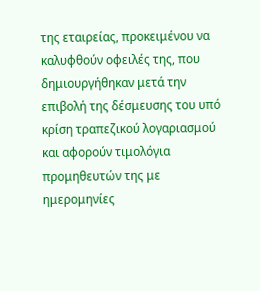της εταιρείας, προκειμένου να καλυφθούν οφειλές της, που δημιουργήθηκαν μετά την επιβολή της δέσμευσης του υπό κρίση τραπεζικού λογαριασμού και αφορούν τιμολόγια προμηθευτών της με ημερομηνίες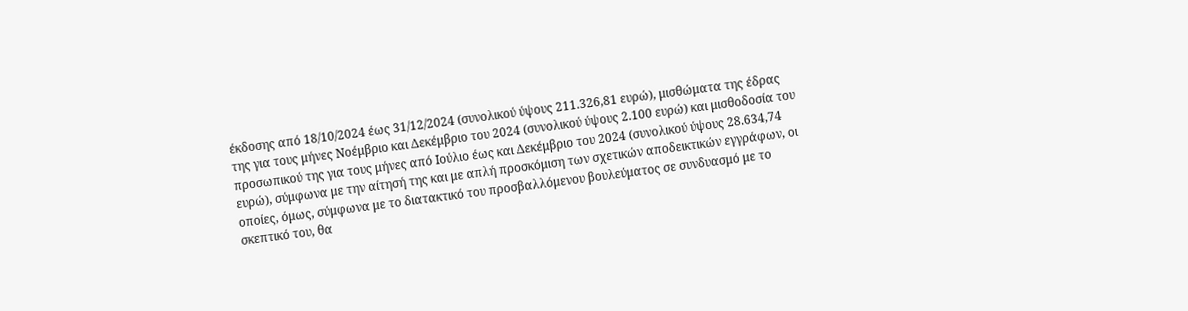έκδοσης από 18/10/2024 έως 31/12/2024 (συνολικού ύψους 211.326,81 ευρώ), μισθώματα της έδρας της για τους μήνες Νοέμβριο και Δεκέμβριο του 2024 (συνολικού ύψους 2.100 ευρώ) και μισθοδοσία του προσωπικού της για τους μήνες από Ιούλιο έως και Δεκέμβριο του 2024 (συνολικού ύψους 28.634,74 ευρώ), σύμφωνα με την αίτησή της και με απλή προσκόμιση των σχετικών αποδεικτικών εγγράφων, οι οποίες, όμως, σύμφωνα με το διατακτικό του προσβαλλόμενου βουλεύματος σε συνδυασμό με το σκεπτικό του, θα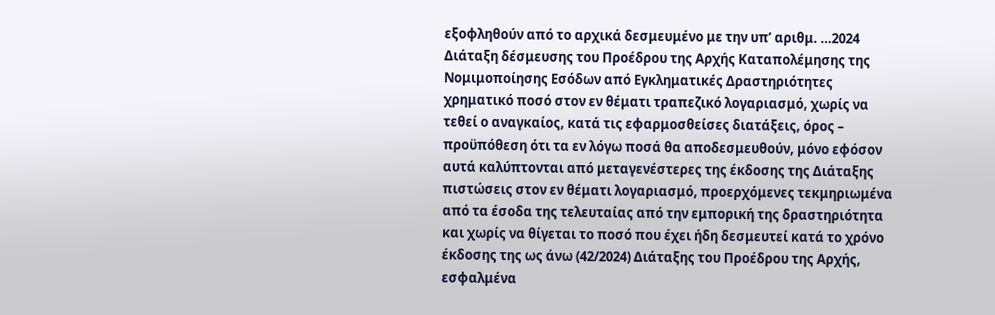εξοφληθούν από το αρχικά δεσμευμένο με την υπ’ αριθμ. …2024 Διάταξη δέσμευσης του Προέδρου της Αρχής Καταπολέμησης της Νομιμοποίησης Εσόδων από Εγκληματικές Δραστηριότητες χρηματικό ποσό στον εν θέματι τραπεζικό λογαριασμό, χωρίς να τεθεί ο αναγκαίος, κατά τις εφαρμοσθείσες διατάξεις, όρος – προϋπόθεση ότι τα εν λόγω ποσά θα αποδεσμευθούν, μόνο εφόσον αυτά καλύπτονται από μεταγενέστερες της έκδοσης της Διάταξης πιστώσεις στον εν θέματι λογαριασμό, προερχόμενες τεκμηριωμένα από τα έσοδα της τελευταίας από την εμπορική της δραστηριότητα και χωρίς να θίγεται το ποσό που έχει ήδη δεσμευτεί κατά το χρόνο έκδοσης της ως άνω (42/2024) Διάταξης του Προέδρου της Αρχής, εσφαλμένα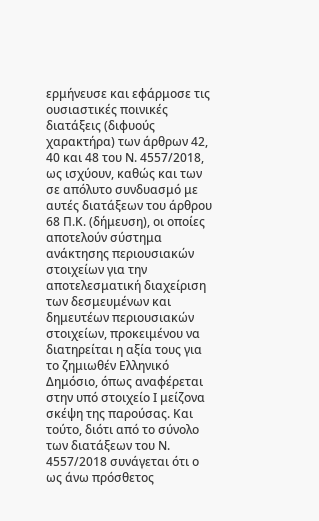ερμήνευσε και εφάρμοσε τις ουσιαστικές ποινικές διατάξεις (διφυούς χαρακτήρα) των άρθρων 42, 40 και 48 του Ν. 4557/2018, ως ισχύουν, καθώς και των σε απόλυτο συνδυασμό με αυτές διατάξεων του άρθρου 68 Π.Κ. (δήμευση), οι οποίες αποτελούν σύστημα ανάκτησης περιουσιακών στοιχείων για την αποτελεσματική διαχείριση των δεσμευμένων και δημευτέων περιουσιακών στοιχείων, προκειμένου να διατηρείται η αξία τους για το ζημιωθέν Ελληνικό Δημόσιο, όπως αναφέρεται στην υπό στοιχείο Ι μείζονα σκέψη της παρούσας. Και τούτο, διότι από το σύνολο των διατάξεων του Ν. 4557/2018 συνάγεται ότι ο ως άνω πρόσθετος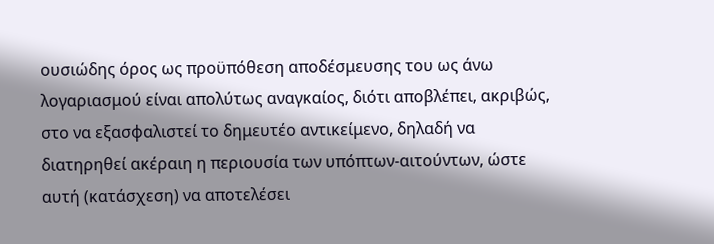ουσιώδης όρος ως προϋπόθεση αποδέσμευσης του ως άνω λογαριασμού είναι απολύτως αναγκαίος, διότι αποβλέπει, ακριβώς, στο να εξασφαλιστεί το δημευτέο αντικείμενο, δηλαδή να διατηρηθεί ακέραιη η περιουσία των υπόπτων-αιτούντων, ώστε αυτή (κατάσχεση) να αποτελέσει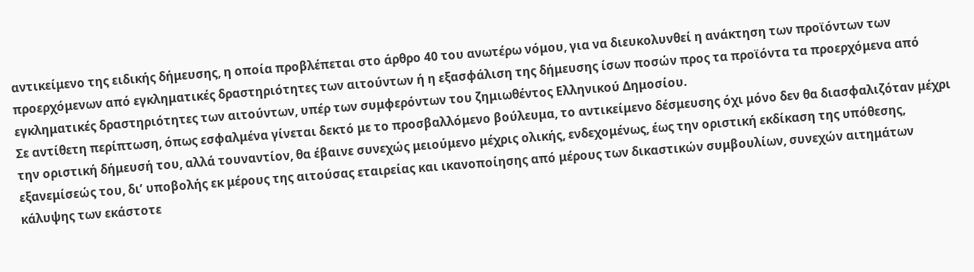αντικείμενο της ειδικής δήμευσης, η οποία προβλέπεται στο άρθρο 40 του ανωτέρω νόμου, για να διευκολυνθεί η ανάκτηση των προϊόντων των προερχόμενων από εγκληματικές δραστηριότητες των αιτούντων ή η εξασφάλιση της δήμευσης ίσων ποσών προς τα προϊόντα τα προερχόμενα από εγκληματικές δραστηριότητες των αιτούντων, υπέρ των συμφερόντων του ζημιωθέντος Ελληνικού Δημοσίου.
Σε αντίθετη περίπτωση, όπως εσφαλμένα γίνεται δεκτό με το προσβαλλόμενο βούλευμα, το αντικείμενο δέσμευσης όχι μόνο δεν θα διασφαλιζόταν μέχρι την οριστική δήμευσή του, αλλά τουναντίον, θα έβαινε συνεχώς μειούμενο μέχρις ολικής, ενδεχομένως, έως την οριστική εκδίκαση της υπόθεσης, εξανεμίσεώς του, δι’ υποβολής εκ μέρους της αιτούσας εταιρείας και ικανοποίησης από μέρους των δικαστικών συμβουλίων, συνεχών αιτημάτων κάλυψης των εκάστοτε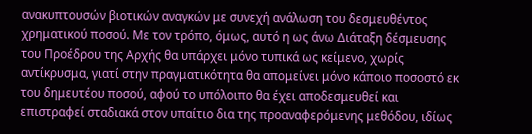ανακυπτουσών βιοτικών αναγκών με συνεχή ανάλωση του δεσμευθέντος χρηματικού ποσού. Με τον τρόπο, όμως, αυτό η ως άνω Διάταξη δέσμευσης του Προέδρου της Αρχής θα υπάρχει μόνο τυπικά ως κείμενο, χωρίς αντίκρυσμα, γιατί στην πραγματικότητα θα απομείνει μόνο κάποιο ποσοστό εκ του δημευτέου ποσού, αφού το υπόλοιπο θα έχει αποδεσμευθεί και επιστραφεί σταδιακά στον υπαίτιο δια της προαναφερόμενης μεθόδου, ιδίως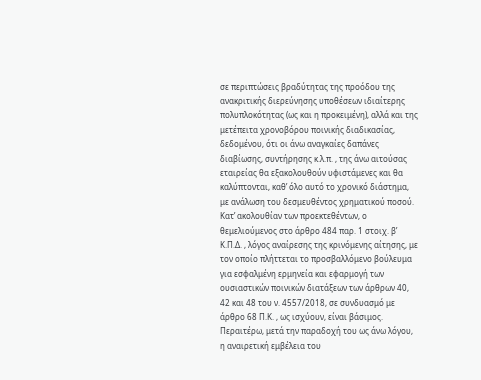σε περιπτώσεις βραδύτητας της προόδου της ανακριτικής διερεύνησης υποθέσεων ιδιαίτερης πολυπλοκότητας (ως και η προκειμένη), αλλά και της μετέπειτα χρονοβόρου ποινικής διαδικασίας, δεδομένου, ότι οι άνω αναγκαίες δαπάνες διαβίωσης, συντήρησης κ.λ.π. , της άνω αιτούσας εταιρείας θα εξακολουθούν υφιστάμενες και θα καλύπτονται, καθ’ όλο αυτό το χρονικό διάστημα, με ανάλωση του δεσμευθέντος χρηματικού ποσού.
Κατ’ ακολουθίαν των προεκτεθέντων, ο θεμελιούμενος στο άρθρο 484 παρ. 1 στοιχ. β’ Κ.Π.Δ. , λόγος αναίρεσης της κρινόμενης αίτησης, με τον οποίο πλήττεται το προσβαλλόμενο βούλευμα για εσφαλμένη ερμηνεία και εφαρμογή των ουσιαστικών ποινικών διατάξεων των άρθρων 40, 42 και 48 του ν. 4557/2018, σε συνδυασμό με άρθρο 68 Π.Κ. , ως ισχύουν, είναι βάσιμος.
Περαιτέρω, μετά την παραδοχή του ως άνω λόγου, η αναιρετική εμβέλεια του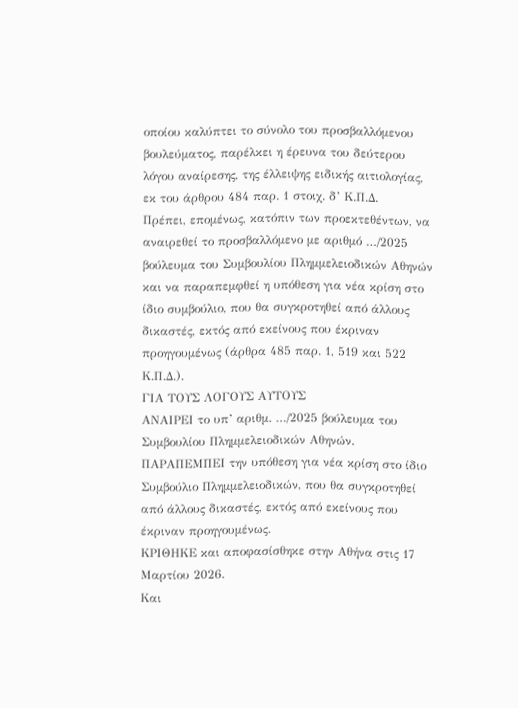οποίου καλύπτει το σύνολο του προσβαλλόμενου βουλεύματος, παρέλκει η έρευνα του δεύτερου λόγου αναίρεσης, της έλλειψης ειδικής αιτιολογίας, εκ του άρθρου 484 παρ. 1 στοιχ. δ’ Κ.Π.Δ.
Πρέπει, επομένως, κατόπιν των προεκτεθέντων, να αναιρεθεί το προσβαλλόμενο με αριθμό …/2025 βούλευμα του Συμβουλίου Πλημμελειοδικών Αθηνών και να παραπεμφθεί η υπόθεση για νέα κρίση στο ίδιο συμβούλιο, που θα συγκροτηθεί από άλλους δικαστές, εκτός από εκείνους που έκριναν προηγουμένως (άρθρα 485 παρ. 1, 519 και 522 Κ.Π.Δ.).
ΓΙΑ ΤΟΥΣ ΛΟΓΟΥΣ ΑΥΤΟΥΣ
ΑΝΑΙΡΕΙ το υπ’ αριθμ. …/2025 βούλευμα του Συμβουλίου Πλημμελειοδικών Αθηνών.
ΠΑΡΑΠΕΜΠΕΙ την υπόθεση για νέα κρίση στο ίδιο Συμβούλιο Πλημμελειοδικών, που θα συγκροτηθεί από άλλους δικαστές, εκτός από εκείνους που έκριναν προηγουμένως.
ΚΡΙΘΗΚΕ και αποφασίσθηκε στην Αθήνα στις 17 Μαρτίου 2026.
Και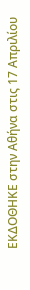ΕΚΔΟΘΗΚΕ στην Αθήνα στις 17 Απριλίου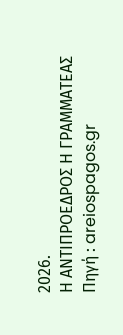2026.
Η ΑΝΤΙΠΡΟΕΔΡΟΣ Η ΓΡΑΜΜΑΤΕΑΣ
Πηγή : areiospagos.gr